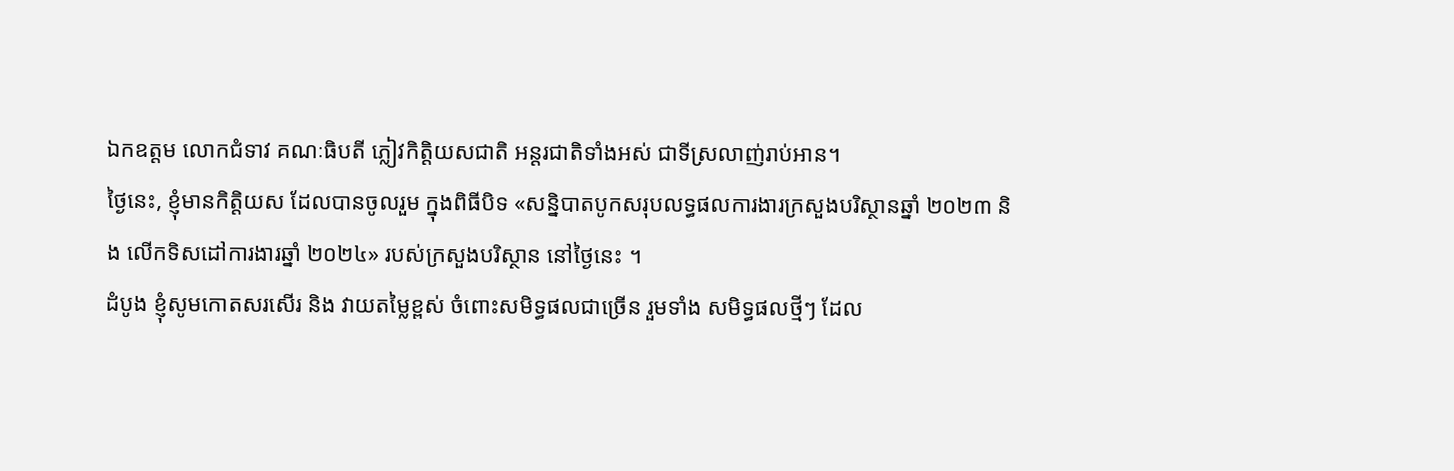ឯកឧត្តម លោកជំទាវ គណៈធិបតី ភ្លៀវកិត្តិយសជាតិ អន្តរជាតិទាំងអស់ ជាទីស្រលាញ់រាប់អាន។
ថ្ងៃនេះ, ខ្ញុំមានកិត្តិយស ដែលបានចូលរួម ក្នុងពិធីបិទ «សន្និបាតបូកសរុបលទ្ធផលការងារក្រសួងបរិស្ថានឆ្នាំ ២០២៣ និង លើកទិសដៅការងារឆ្នាំ ២០២៤» របស់ក្រសួងបរិស្ថាន នៅថ្ងៃនេះ ។
ដំបូង ខ្ញុំសូមកោតសរសើរ និង វាយតម្លៃខ្ពស់ ចំពោះសមិទ្ធផលជាច្រើន រួមទាំង សមិទ្ធផលថ្មីៗ ដែល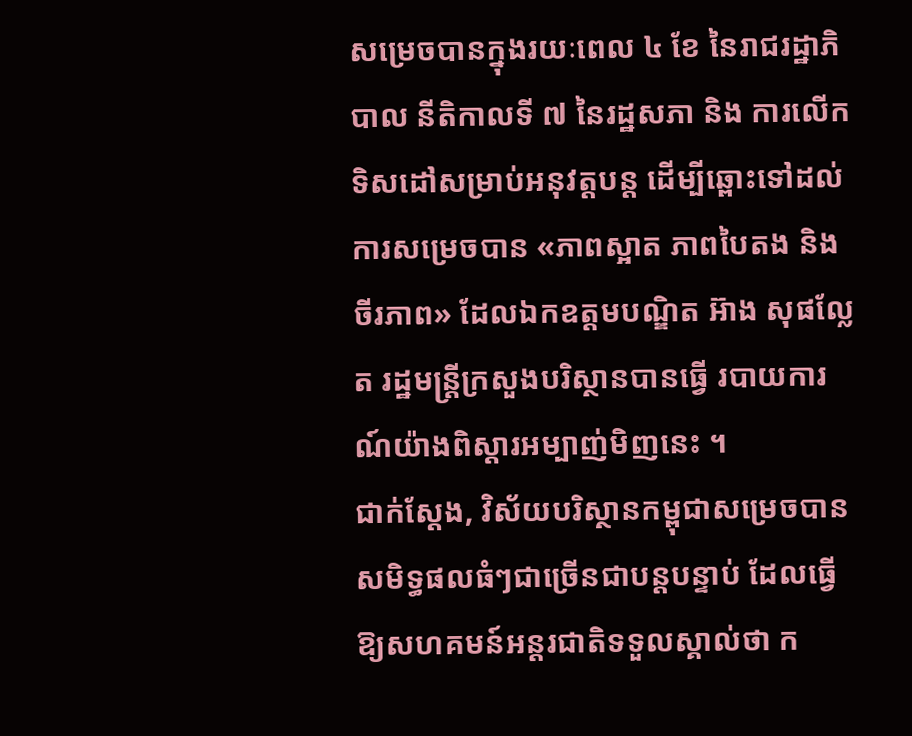សម្រេចបានក្នុងរយៈពេល ៤ ខែ នៃរាជរដ្ឋាភិបាល នីតិកាលទី ៧ នៃរដ្ឋសភា និង ការលើកទិសដៅសម្រាប់អនុវត្តបន្ត ដើម្បីឆ្ពោះទៅដល់ការសម្រេចបាន «ភាពស្អាត ភាពបៃតង និង ចីរភាព» ដែលឯកឧត្តមបណ្ឌិត អ៊ាង សុផល្លែត រដ្ឋមន្ត្រីក្រសួងបរិស្ថានបានធ្វើ របាយការណ៍យ៉ាងពិស្តារអម្បាញ់មិញនេះ ។
ជាក់ស្តែង, វិស័យបរិស្ថានកម្ពុជាសម្រេចបានសមិទ្ធផលធំៗជាច្រើនជាបន្តបន្ទាប់ ដែលធ្វើឱ្យសហគមន៍អន្តរជាតិទទួលស្គាល់ថា ក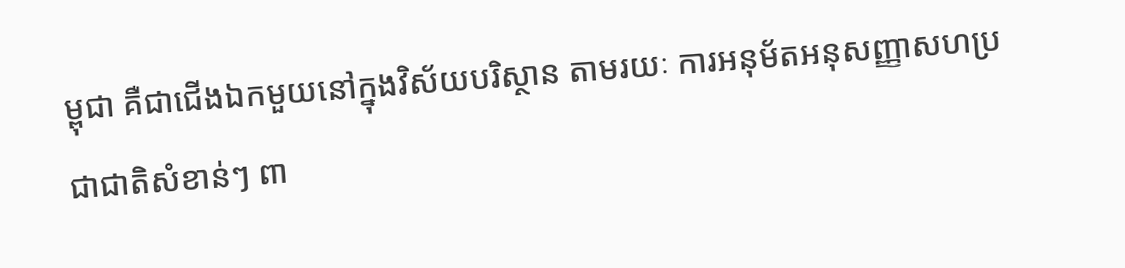ម្ពុជា គឺជាជើងឯកមួយនៅក្នុងវិស័យបរិស្ថាន តាមរយៈ ការអនុម័តអនុសញ្ញាសហប្រជាជាតិសំខាន់ៗ ពា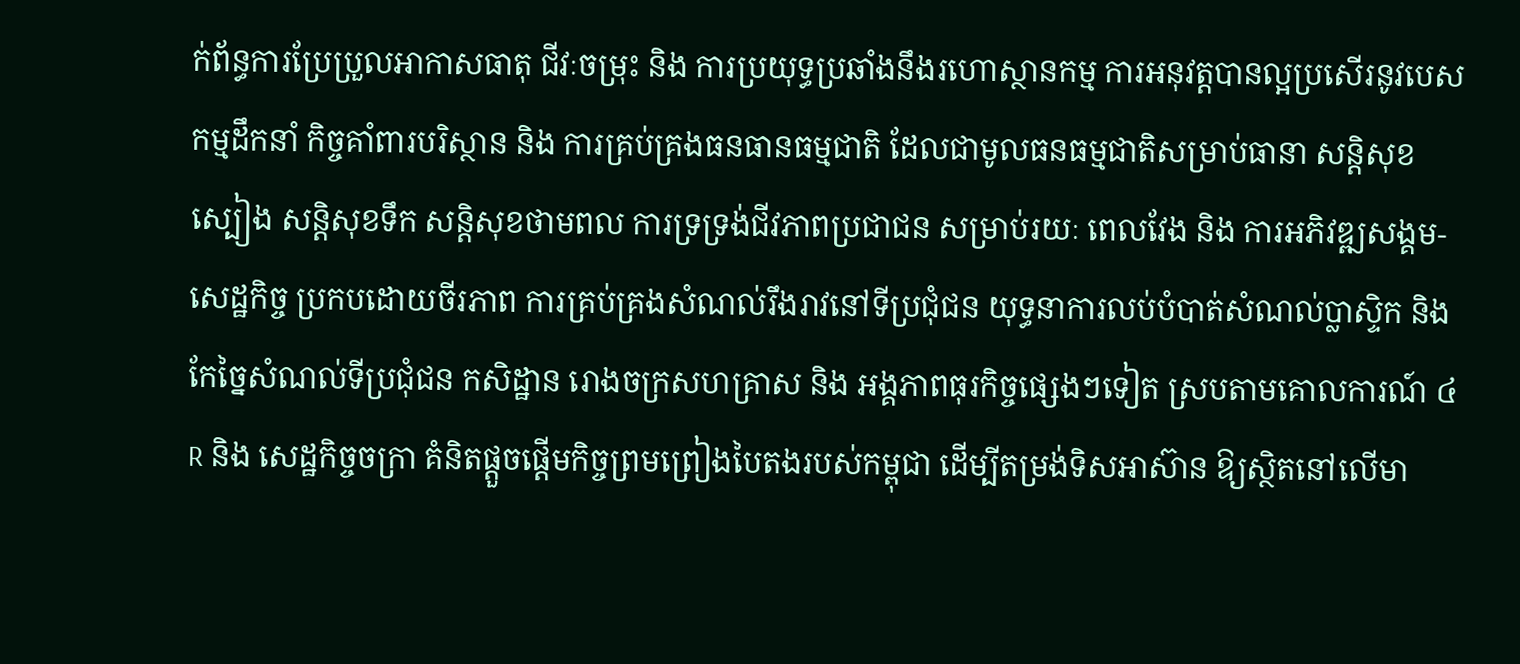ក់ព័ន្ធការប្រែប្រួលអាកាសធាតុ ជីវៈចម្រុះ និង ការប្រយុទ្ធប្រឆាំងនឹងរហោស្ថានកម្ម ការអនុវត្តបានល្អប្រសើរនូវបេសកម្មដឹកនាំ កិច្ចគាំពារបរិស្ថាន និង ការគ្រប់គ្រងធនធានធម្មជាតិ ដែលជាមូលធនធម្មជាតិសម្រាប់ធានា សន្តិសុខស្បៀង សន្តិសុខទឹក សន្តិសុខថាមពល ការទ្រទ្រង់ជីវភាពប្រជាជន សម្រាប់រយៈ ពេលវែង និង ការអភិវឌ្ឍសង្គម-សេដ្ឋកិច្ច ប្រកបដោយចីរភាព ការគ្រប់គ្រងសំណល់រឹងរាវនៅទីប្រជុំជន យុទ្ធនាការលប់បំបាត់សំណល់ប្លាស្ទិក និង កែច្នៃសំណល់ទីប្រជុំជន កសិដ្ឋាន រោងចក្រសហគ្រាស និង អង្គភាពធុរកិច្ចផ្សេងៗទៀត ស្របតាមគោលការណ៍ ៤R និង សេដ្ឋកិច្ចចក្រា គំនិតផ្ដួចផ្ដើមកិច្ចព្រមព្រៀងបៃតងរបស់កម្ពុជា ដើម្បីតម្រង់ទិសអាស៊ាន ឱ្យស្ថិតនៅលើមា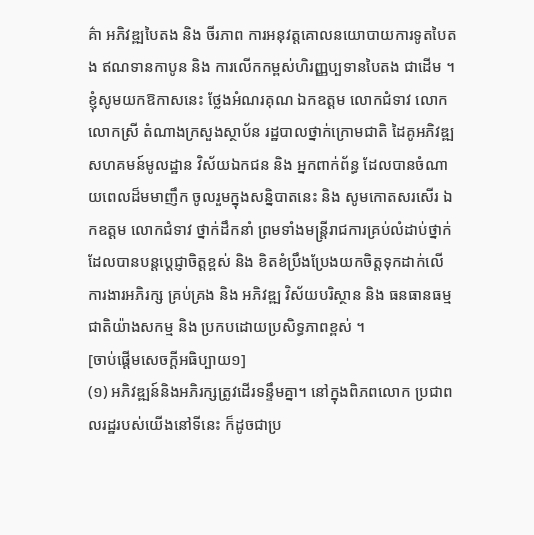គ៌ា អភិវឌ្ឍបៃតង និង ចីរភាព ការអនុវត្តគោលនយោបាយការទូតបៃតង ឥណទានកាបូន និង ការលើកកម្ពស់ហិរញ្ញប្បទានបៃតង ជាដើម ។
ខ្ញុំសូមយកឱកាសនេះ ថ្លែងអំណរគុណ ឯកឧត្តម លោកជំទាវ លោក លោកស្រី តំណាងក្រសួងស្ថាប័ន រដ្ឋបាលថ្នាក់ក្រោមជាតិ ដៃគូអភិវឌ្ឍ សហគមន៍មូលដ្ឋាន វិស័យឯកជន និង អ្នកពាក់ព័ន្ធ ដែលបានចំណាយពេលដ៏មមាញឹក ចូលរួមក្នុងសន្និបាតនេះ និង សូមកោតសរសើរ ឯកឧត្តម លោកជំទាវ ថ្នាក់ដឹកនាំ ព្រមទាំងមន្ត្រីរាជការគ្រប់លំដាប់ថ្នាក់ ដែលបានបន្តប្ដេជ្ញាចិត្តខ្ពស់ និង ខិតខំប្រឹងប្រែងយកចិត្តទុកដាក់លើការងារអភិរក្ស គ្រប់គ្រង និង អភិវឌ្ឍ វិស័យបរិស្ថាន និង ធនធានធម្មជាតិយ៉ាងសកម្ម និង ប្រកបដោយប្រសិទ្ធភាពខ្ពស់ ។
[ចាប់ផ្ដើមសេចក្ដីអធិប្បាយ១]
(១) អភិវឌ្ឍន៍និងអភិរក្សត្រូវដើរទន្ទឹមគ្នា។ នៅក្នុងពិភពលោក ប្រជាពលរដ្ឋរបស់យើងនៅទីនេះ ក៏ដូចជាប្រ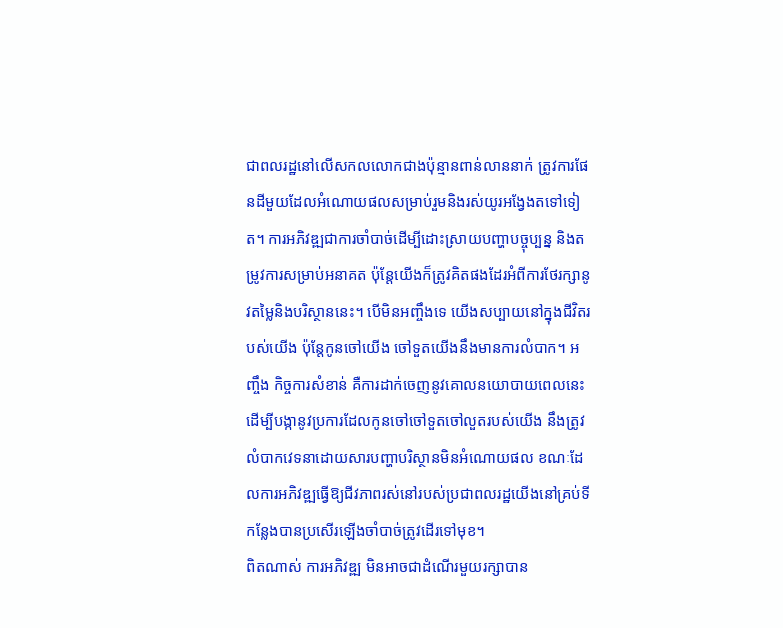ជាពលរដ្ឋនៅលើសកលលោកជាងប៉ុន្មានពាន់លាននាក់ ត្រូវការផែនដីមួយដែលអំណោយផលសម្រាប់រួមនិងរស់យូរអង្វែងតទៅទៀត។ ការអភិវឌ្ឍជាការចាំបាច់ដើម្បីដោះស្រាយបញ្ហាបច្ចុប្បន្ន និងតម្រូវការសម្រាប់អនាគត ប៉ុន្តែយើងក៏ត្រូវគិតផងដែរអំពីការថែរក្សានូវតម្លៃនិងបរិស្ថាននេះ។ បើមិនអញ្ចឹងទេ យើងសប្បាយនៅក្នុងជីវិតរបស់យើង ប៉ុន្តែកូនចៅយើង ចៅទួតយើងនឹងមានការលំបាក។ អញ្ចឹង កិច្ចការសំខាន់ គឺការដាក់ចេញនូវគោលនយោបាយពេលនេះ ដើម្បីបង្កានូវប្រការដែលកូនចៅចៅទួតចៅលួតរបស់យើង នឹងត្រូវលំបាកវេទនាដោយសារបញ្ហាបរិស្ថានមិនអំណោយផល ខណៈដែលការអភិវឌ្ឍធ្វើឱ្យជីវភាពរស់នៅរបស់ប្រជាពលរដ្ឋយើងនៅគ្រប់ទីកន្លែងបានប្រសើរឡើងចាំបាច់ត្រូវដើរទៅមុខ។
ពិតណាស់ ការអភិវឌ្ឍ មិនអាចជាដំណើរមួយរក្សាបាន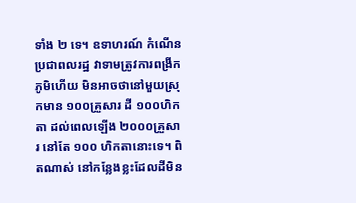ទាំង ២ ទេ។ ឧទាហរណ៍ កំណើនប្រជាពលរដ្ឋ វាទាមត្រូវការពង្រីកភូមិហើយ មិនអាចថានៅមួយស្រុកមាន ១០០គ្រួសារ ដី ១០០ហិកតា ដល់ពេលឡើង ២០០០គ្រួសារ នៅតែ ១០០ ហិកតានោះទេ។ ពិតណាស់ នៅកន្លែងខ្លះដែលដីមិន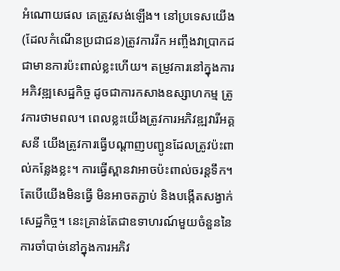អំណោយផល គេត្រូវសង់ឡើង។ នៅប្រទេសយើង (ដែលកំណើនប្រជាជន)ត្រូវការរីក អញ្ចឹងវាប្រាកដជាមានការប៉ះពាល់ខ្លះហើយ។ តម្រូវការនៅក្នុងការអភិវឌ្ឍសេដ្ឋកិច្ច ដូចជាការកសាងឧស្សាហកម្ម ត្រូវការថាមពល។ ពេលខ្លះយើងត្រូវការអភិវឌ្ឍវារីអគ្គសនី យើងត្រូវការធ្វើបណ្ដាញបញ្ជូនដែលត្រូវប៉ះពាល់កន្លែងខ្លះ។ ការធ្វើស្ពានវាអាចប៉ះពាល់ចរន្តទឹក។ តែបើយើងមិនធ្វើ មិនអាចតភ្ជាប់ និងបង្កើតសង្វាក់សេដ្ឋកិច្ច។ នេះគ្រាន់តែជាឧទាហរណ៍មួយចំនួននៃការចាំបាច់នៅក្នុងការអភិវ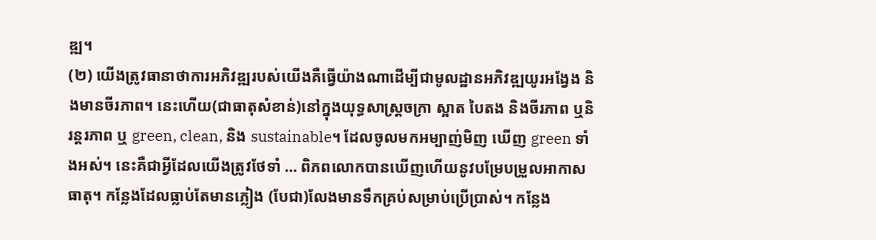ឌ្ឍ។
(២) យើងត្រូវធានាថាការអភិវឌ្ឍរបស់យើងគឺធ្វើយ៉ាងណាដើម្បីជាមូលដ្ឋានអភិវឌ្ឍយូរអង្វែង និងមានចីរភាព។ នេះហើយ(ជាធាតុសំខាន់)នៅក្នុងយុទ្ធសាស្រ្តចក្រា ស្អាត បៃតង និងចីរភាព ឬនិរន្តរភាព ឬ green, clean, និង sustainable។ ដែលចូលមកអម្បាញ់មិញ ឃើញ green ទាំងអស់។ នេះគឺជាអ្វីដែលយើងត្រូវថែទាំ … ពិភពលោកបានឃើញហើយនូវបម្រែបម្រួលអាកាសធាតុ។ កន្លែងដែលធ្លាប់តែមានភ្លៀង (បែជា)លែងមានទឹកគ្រប់សម្រាប់ប្រើប្រាស់។ កន្លែង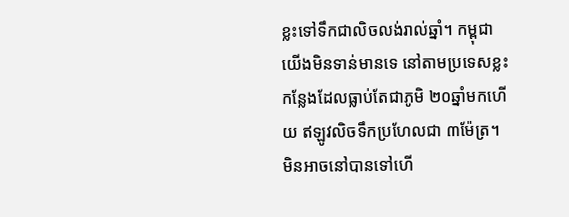ខ្លះទៅទឹកជាលិចលង់រាល់ឆ្នាំ។ កម្ពុជាយើងមិនទាន់មានទេ នៅតាមប្រទេសខ្លះ កន្លែងដែលធ្លាប់តែជាភូមិ ២០ឆ្នាំមកហើយ ឥឡូវលិចទឹកប្រហែលជា ៣ម៉ែត្រ។ មិនអាចនៅបានទៅហើ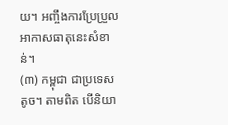យ។ អញ្ចឹងការប្រែប្រួលអាកាសធាតុនេះសំខាន់។
(៣) កម្ពុជា ជាប្រទេសតូច។ តាមពិត បើនិយា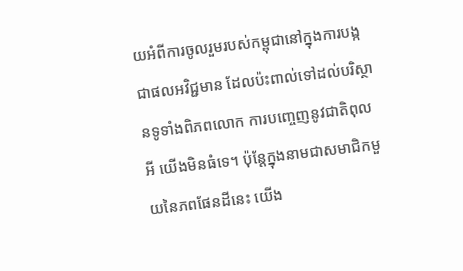យអំពីការចូលរួមរបស់កម្ពុជានៅក្នុងការបង្កជាផលអវិជ្ជមាន ដែលប៉ះពាល់ទៅដល់បរិស្ថានទូទាំងពិភពលោក ការបញ្ចេញនូវជាតិពុលអី យើងមិនធំទេ។ ប៉ុន្តែក្នុងនាមជាសមាជិកមួយនៃភពផែនដីនេះ យើង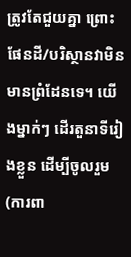ត្រូវតែជួយគ្នា ព្រោះផែនដី/បរិស្ថានវាមិនមានព្រំដែនទេ។ យើងម្នាក់ៗ ដើរតួនាទីរៀងខ្លួន ដើម្បីចូលរួម(ការពា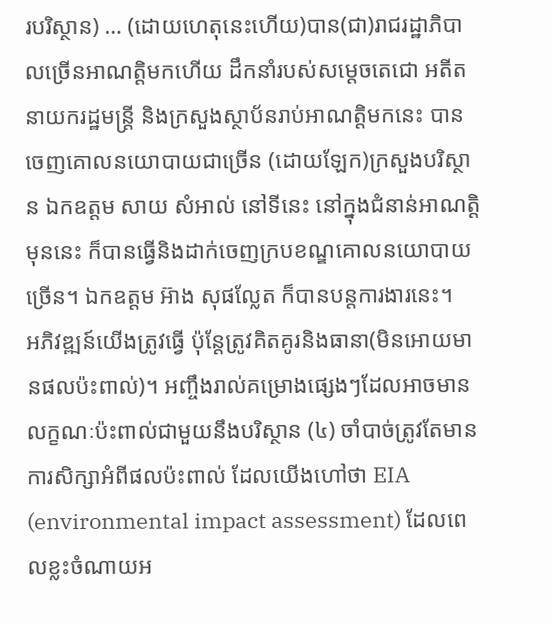របរិស្ថាន) … (ដោយហេតុនេះហើយ)បាន(ជា)រាជរដ្ឋាភិបាលច្រើនអាណត្តិមកហើយ ដឹកនាំរបស់សម្ដេចតេជោ អតីតនាយករដ្ឋមន្រ្តី និងក្រសួងស្ថាប័នរាប់អាណត្តិមកនេះ បានចេញគោលនយោបាយជាច្រើន (ដោយឡែក)ក្រសួងបរិស្ថាន ឯកឧត្តម សាយ សំអាល់ នៅទីនេះ នៅក្នុងជំនាន់អាណត្តិមុននេះ ក៏បានធ្វើនិងដាក់ចេញក្របខណ្ឌគោលនយោបាយច្រើន។ ឯកឧត្តម អ៊ាង សុផល្លែត ក៏បានបន្តការងារនេះ។
អភិវឌ្ឍន៍យើងត្រូវធ្វើ ប៉ុន្តែត្រូវគិតគូរនិងធានា(មិនអោយមានផលប៉ះពាល់)។ អញ្ចឹងរាល់គម្រោងផ្សេងៗដែលអាចមានលក្ខណៈប៉ះពាល់ជាមួយនឹងបរិស្ថាន (៤) ចាំបាច់ត្រូវតែមានការសិក្សាអំពីផលប៉ះពាល់ ដែលយើងហៅថា EIA (environmental impact assessment) ដែលពេលខ្លះចំណាយអ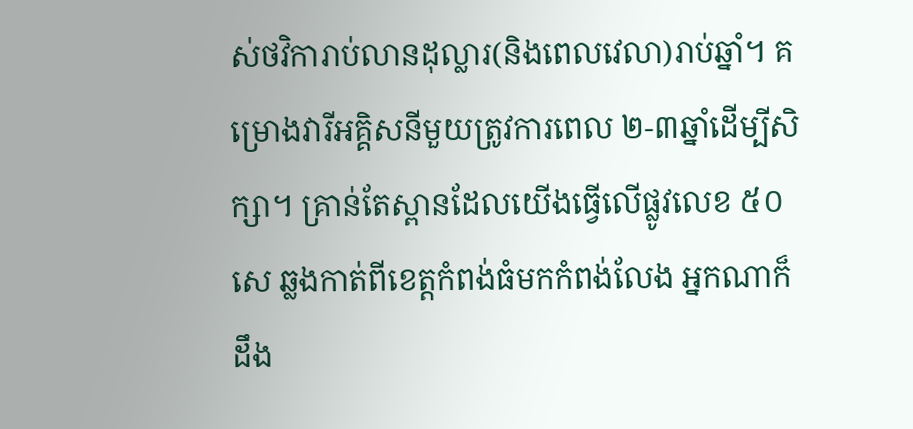ស់ថវិការាប់លានដុល្លារ(និងពេលវេលា)រាប់ឆ្នាំ។ គម្រោងវារីអគ្គិសនីមួយត្រូវការពេល ២-៣ឆ្នាំដើម្បីសិក្សា។ គ្រាន់តែស្ពានដែលយើងធ្វើលើផ្លូវលេខ ៥០សេ ឆ្លងកាត់ពីខេត្តកំពង់ធំមកកំពង់លែង អ្នកណាក៏ដឹង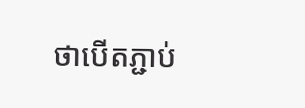ថាបើតភ្ជាប់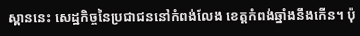ស្ពាននេះ សេដ្ឋកិច្ចនៃប្រជាជននៅកំពង់លែង ខេត្តកំពង់ឆ្នាំងនឹងកើន។ ប៉ុ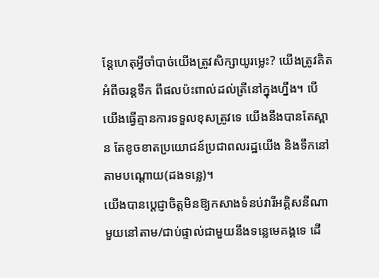ន្តែហេតុអ្វីចាំបាច់យើងត្រូវសិក្សាយូរម្លេះ? យើងត្រូវគិតអំពីចរន្តទឹក ពីផលប៉ះពាល់ដល់ត្រីនៅក្នុងហ្នឹង។ បើយើងធ្វើគ្មានការទទួលខុសត្រូវទេ យើងនឹងបានតែស្ពាន តែខូចខាតប្រយោជន៍ប្រជាពលរដ្ឋយើង និងទឹកនៅតាមបណ្ដោយ(ដងទន្លេ)។
យើងបានប្ដេជ្ញាចិត្តមិនឱ្យកសាងទំនប់វារីអគ្គិសនីណាមួយនៅតាម/ជាប់ផ្ទាល់ជាមួយនឹងទន្លេមេគង្គទេ ដើ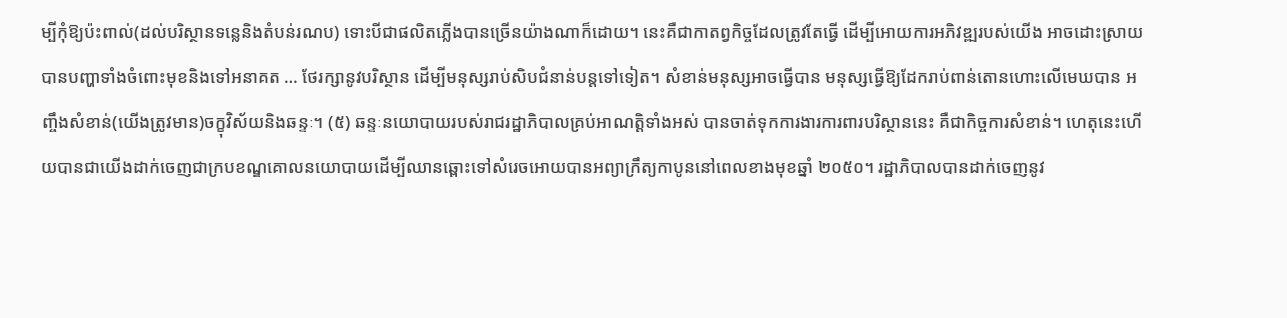ម្បីកុំឱ្យប៉ះពាល់(ដល់បរិស្ថានទន្លេនិងតំបន់រណប) ទោះបីជាផលិតភ្លើងបានច្រើនយ៉ាងណាក៏ដោយ។ នេះគឺជាកាតព្វកិច្ចដែលត្រូវតែធ្វើ ដើម្បីអោយការអភិវឌ្ឍរបស់យើង អាចដោះស្រាយបានបញ្ហាទាំងចំពោះមុខនិងទៅអនាគត … ថែរក្សានូវបរិស្ថាន ដើម្បីមនុស្សរាប់សិបជំនាន់បន្តទៅទៀត។ សំខាន់មនុស្សអាចធ្វើបាន មនុស្សធ្វើឱ្យដែករាប់ពាន់តោនហោះលើមេឃបាន អញ្ចឹងសំខាន់(យើងត្រូវមាន)ចក្ខុវិស័យនិងឆន្ទៈ។ (៥) ឆន្ទៈនយោបាយរបស់រាជរដ្ឋាភិបាលគ្រប់អាណត្តិទាំងអស់ បានចាត់ទុកការងារការពារបរិស្ថាននេះ គឺជាកិច្ចការសំខាន់។ ហេតុនេះហើយបានជាយើងដាក់ចេញជាក្របខណ្ឌគោលនយោបាយដើម្បីឈានឆ្ពោះទៅសំរេចអោយបានអព្យាក្រឹត្យកាបូននៅពេលខាងមុខឆ្នាំ ២០៥០។ រដ្ឋាភិបាលបានដាក់ចេញនូវ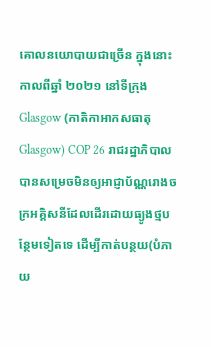គោលនយោបាយជាច្រើន ក្នុងនោះកាលពីឆ្នាំ ២០២១ នៅទីក្រុង Glasgow (កាតិកាអាកសធាតុ Glasgow) COP 26 រាជរដ្ឋាភិបាលបានសម្រេចមិនឲ្យអាជ្ញាប័ណ្ណរោងចក្រអគ្គិសនីដែលដើរដោយធ្យូងថ្មបន្ថែមទៀតទេ ដើម្បីកាត់បន្ថយ(បំភាយ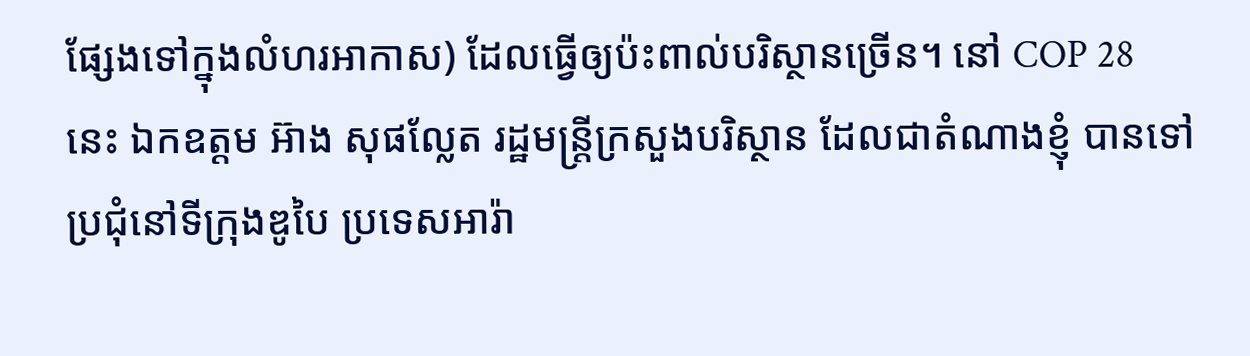ផ្សែងទៅក្នុងលំហរអាកាស) ដែលធ្វើឲ្យប៉ះពាល់បរិស្ថានច្រើន។ នៅ COP 28 នេះ ឯកឧត្តម អ៊ាង សុផល្លែត រដ្ឋមន្ត្រីក្រសួងបរិស្ថាន ដែលជាតំណាងខ្ញុំ បានទៅប្រជុំនៅទីក្រុងឌូបៃ ប្រទេសអារ៉ា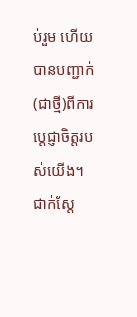ប់រួម ហើយបានបញ្ជាក់(ជាថ្មី)ពីការប្តេជ្ញាចិត្តរបស់យើង។
ជាក់ស្តែ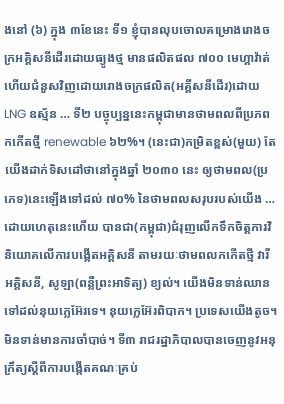ងនៅ (៦) ក្នុង ៣ខែនេះ ទី១ ខ្ញុំបានលុបចោលគម្រោងរោងចក្រអគ្គិសនីដើរដោយធ្យូងថ្ម មានផលិតផល ៧០០ មេហ្គាវ៉ាត់ ហើយជំនួសវិញដោយរោងចក្រផលិត(អគ្គីសនីដើរ)ដោយ LNG ឧស្ម័ន … ទី២ បច្ចុប្បន្ននេះកម្ពុជាមានថាមពលពីប្រភពកកើតថ្មី renewable ៦២%។ (នេះជា)កម្រិតខ្ពស់(មួយ) តែយើងដាក់ទិសដៅថានៅក្នុងឆ្នាំ ២០៣០ នេះ ឲ្យថាមពល(ប្រភេទ)នេះឡើងទៅដល់ ៧០% នៃថាមពលសរុបរបស់យើង … ដោយហេតុនេះហើយ បានជា(កម្ពុជា)ជំរុញលើកទឹកចិត្តការវិនិយោគលើការបង្កើតអគ្គិសនី តាមរយៈថាមពលកកើតថ្មី វារីអគ្គិសនី, សូឡា(ពន្លឺព្រះអាទិត្យ) ខ្យល់។ យើងមិនទាន់ឈានទៅដល់នុយក្លេអ៊ែរទេ។ នុយក្លេអ៊ែរពិបាក។ ប្រទេសយើងតូច។ មិនទាន់មានការចាំបាច់។ ទី៣ រាជរដ្ឋាភិបាលបានចេញនូវអនុក្រឹត្យស្តីពីការបង្កើតគណៈគ្រប់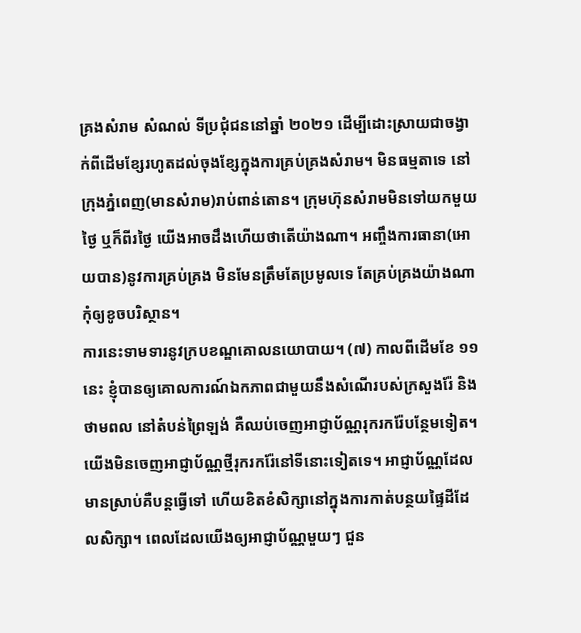គ្រងសំរាម សំណល់ ទីប្រជុំជននៅឆ្នាំ ២០២១ ដើម្បីដោះស្រាយជាចង្វាក់ពីដើមខ្សែរហូតដល់ចុងខ្សែក្នុងការគ្រប់គ្រងសំរាម។ មិនធម្មតាទេ នៅក្រុងភ្នំពេញ(មានសំរាម)រាប់ពាន់តោន។ ក្រុមហ៊ុនសំរាមមិនទៅយកមួយថ្ងៃ ឬក៏ពីរថ្ងៃ យើងអាចដឹងហើយថាតើយ៉ាងណា។ អញ្ចឹងការធានា(អោយបាន)នូវការគ្រប់គ្រង មិនមែនត្រឹមតែប្រមូលទេ តែគ្រប់គ្រងយ៉ាងណាកុំឲ្យខូចបរិស្ថាន។
ការនេះទាមទារនូវក្របខណ្ឌគោលនយោបាយ។ (៧) កាលពីដើមខែ ១១ នេះ ខ្ញុំបានឲ្យគោលការណ៍ឯកភាពជាមួយនឹងសំណើរបស់ក្រសួងរ៉ែ និងថាមពល នៅតំបន់ព្រៃឡង់ គឺឈប់ចេញអាជ្ញាប័ណ្ណរុករករ៉ែបន្ថែមទៀត។ យើងមិនចេញអាជ្ញាប័ណ្ណថ្មីរុករករ៉ែនៅទីនោះទៀតទេ។ អាជ្ញាប័ណ្ណដែលមានស្រាប់គឺបន្តធ្វើទៅ ហើយខិតខំសិក្សានៅក្នុងការកាត់បន្ថយផ្ទៃដីដែលសិក្សា។ ពេលដែលយើងឲ្យអាជ្ញាប័ណ្ណមួយៗ ជួន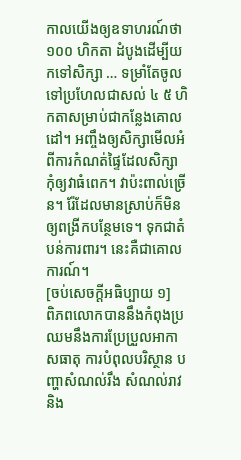កាលយើងឲ្យឧទាហរណ៍ថា ១០០ ហិកតា ដំបូងដើម្បីយកទៅសិក្សា … ទម្រាំតែចូលទៅប្រហែលជាសល់ ៤ ៥ ហិកតាសម្រាប់ជាកន្លែងគោលដៅ។ អញ្ចឹងឲ្យសិក្សាមើលអំពីការកំណត់ផ្ទៃដែលសិក្សា កុំឲ្យវាធំពេក។ វាប៉ះពាល់ច្រើន។ រ៉ែដែលមានស្រាប់ក៏មិនឲ្យពង្រីកបន្ថែមទេ។ ទុកជាតំបន់ការពារ។ នេះគឺជាគោលការណ៍។
[ចប់សេចក្តីអធិប្បាយ ១]
ពិភពលោកបាននឹងកំពុងប្រឈមនឹងការប្រែប្រួលអាកាសធាតុ ការបំពុលបរិស្ថាន បញ្ហាសំណល់រឹង សំណល់រាវ និង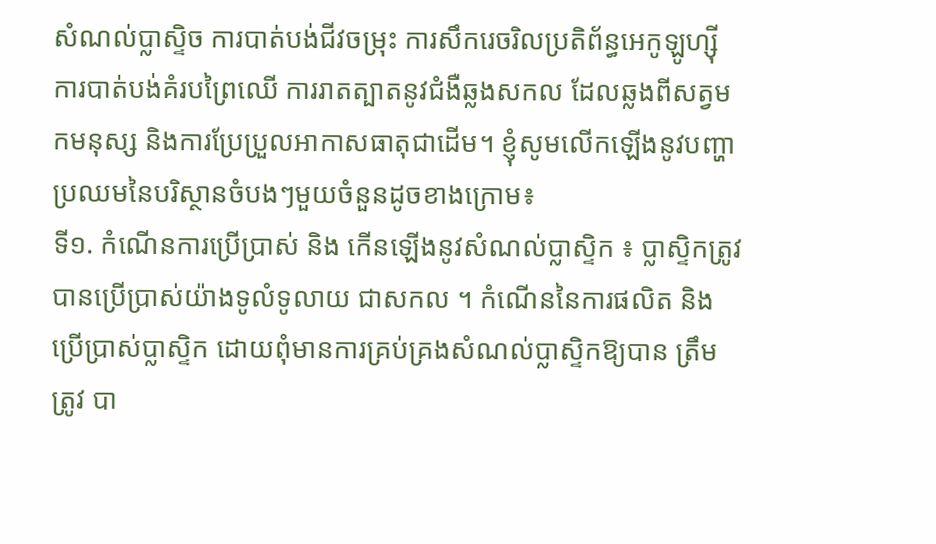សំណល់ប្លាស្ទិច ការបាត់បង់ជីវចម្រុះ ការសឹករេចរិលប្រតិព័ន្ធអេកូឡូហ្ស៊ី ការបាត់បង់គំរបព្រៃឈើ ការរាតត្បាតនូវជំងឺឆ្លងសកល ដែលឆ្លងពីសត្វមកមនុស្ស និងការប្រែប្រួលអាកាសធាតុជាដើម។ ខ្ញុំសូមលើកឡើងនូវបញ្ហាប្រឈមនៃបរិស្ថានចំបងៗមួយចំនួនដូចខាងក្រោម៖
ទី១. កំណើនការប្រើប្រាស់ និង កើនឡើងនូវសំណល់ប្លាស្ទិក ៖ ប្លាស្ទិកត្រូវបានប្រើប្រាស់យ៉ាងទូលំទូលាយ ជាសកល ។ កំណើននៃការផលិត និង ប្រើប្រាស់ប្លាស្ទិក ដោយពុំមានការគ្រប់គ្រងសំណល់ប្លាស្ទិកឱ្យបាន ត្រឹមត្រូវ បា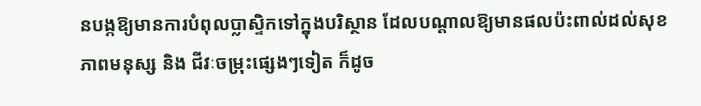នបង្កឱ្យមានការបំពុលប្លាស្ទិកទៅក្នុងបរិស្ថាន ដែលបណ្តាលឱ្យមានផលប៉ះពាល់ដល់សុខភាពមនុស្ស និង ជីវៈចម្រុះផ្សេងៗទៀត ក៏ដូច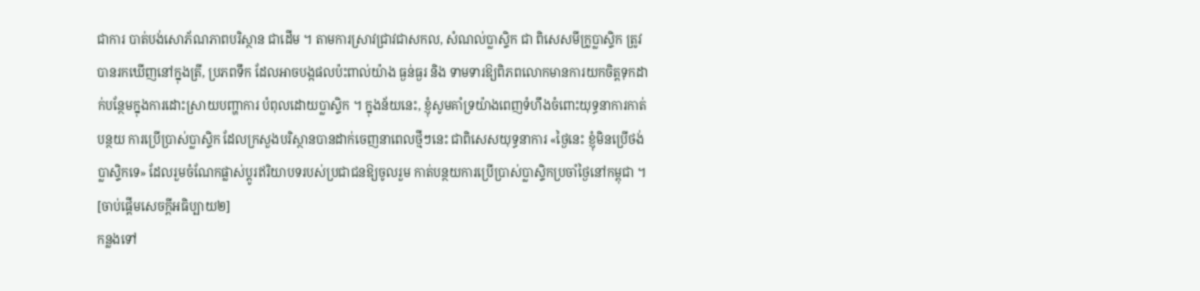ជាការ បាត់បង់សោភ័ណភាពបរិស្ថាន ជាដើម ។ តាមការស្រាវជ្រាវជាសកល, សំណល់ប្លាស្ទិក ជា ពិសេសមីក្រូប្លាស្ទិក ត្រូវបានរកឃើញនៅក្នុងត្រី, ប្រភពទឹក ដែលអាចបង្កផលប៉ះពាល់យ៉ាង ធ្ងន់ធ្ងរ និង ទាមទារឱ្យពិភពលោកមានការយកចិត្តទុកដាក់បន្ថែមក្នុងការដោះស្រាយបញ្ហាការ បំពុលដោយប្លាស្ទិក ។ ក្នុងន័យនេះ, ខ្ញុំសូមគាំទ្រយ៉ាងពេញទំហឹងចំពោះយុទ្ធនាការកាត់បន្ថយ ការប្រើប្រាស់ប្លាស្ទិក ដែលក្រសួងបរិស្ថានបានដាក់ចេញនាពេលថ្មីៗនេះ ជាពិសេសយុទ្ធនាការ «ថ្ងៃនេះ ខ្ញុំមិនប្រើថង់ប្លាស្ទិកទេ» ដែលរួមចំណែកផ្លាស់ប្តូរឥរិយាបទរបស់ប្រជាជនឱ្យចូលរួម កាត់បន្ថយការប្រើប្រាស់ប្លាស្ទិកប្រចាំថ្ងៃនៅកម្ពុជា ។
[ចាប់ផ្តើមសេចក្តីអធិប្បាយ២]
កន្លងទៅ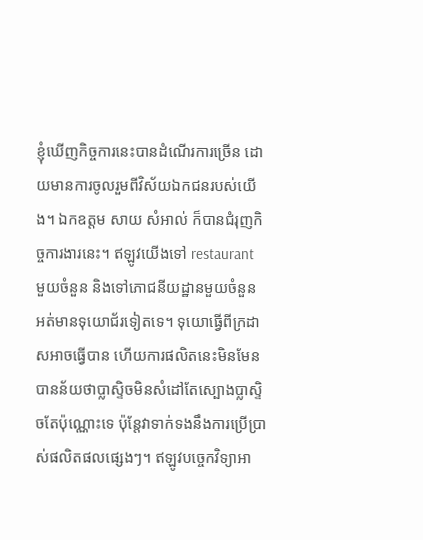ខ្ញុំឃើញកិច្ចការនេះបានដំណើរការច្រើន ដោយមានការចូលរួមពីវិស័យឯកជនរបស់យើង។ ឯកឧត្តម សាយ សំអាល់ ក៏បានជំរុញកិច្ចការងារនេះ។ ឥឡូវយើងទៅ restaurant មួយចំនួន និងទៅភោជនីយដ្ឋានមួយចំនួន អត់មានទុយោជ័រទៀតទេ។ ទុយោធ្វើពីក្រដាសអាចធ្វើបាន ហើយការផលិតនេះមិនមែនបានន័យថាប្លាសិ្ទចមិនសំដៅតែស្បោងប្លាស្ទិចតែប៉ុណ្ណោះទេ ប៉ុន្តែវាទាក់ទងនឹងការប្រើប្រាស់ផលិតផលផ្សេងៗ។ ឥឡូវបច្ចេកវិទ្យាអា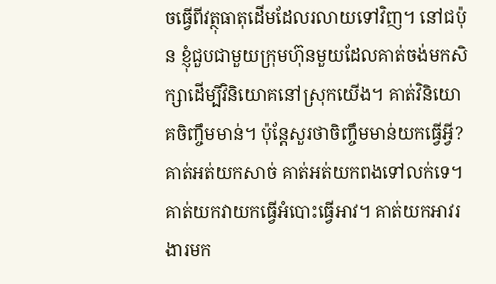ចធ្វើពីវត្ថុធាតុដើមដែលរលាយទៅវិញ។ នៅជប៉ុន ខ្ញុំជួបជាមួយក្រុមហ៊ុនមួយដែលគាត់ចង់មកសិក្សាដើម្បីវិនិយោគនៅស្រុកយើង។ គាត់វិនិយោគចិញ្ចឹមមាន់។ ប៉ុន្តែសួរថាចិញ្ចឹមមាន់យកធ្វើអ្វី? គាត់អត់យកសាច់ គាត់អត់យកពងទៅលក់ទេ។ គាត់យកវាយកធ្វើអំបោះធ្វើអាវ។ គាត់យកអាវរងារមក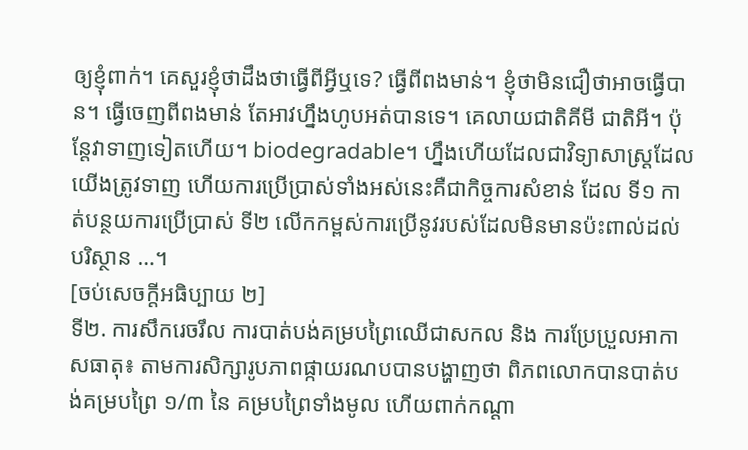ឲ្យខ្ញុំពាក់។ គេសួរខ្ញុំថាដឹងថាធ្វើពីអ្វីឬទេ? ធ្វើពីពងមាន់។ ខ្ញុំថាមិនជឿថាអាចធ្វើបាន។ ធ្វើចេញពីពងមាន់ តែអាវហ្នឹងហូបអត់បានទេ។ គេលាយជាតិគីមី ជាតិអី។ ប៉ុន្តែវាទាញទៀតហើយ។ biodegradable។ ហ្នឹងហើយដែលជាវិទ្យាសាស្ត្រដែលយើងត្រូវទាញ ហើយការប្រើប្រាស់ទាំងអស់នេះគឺជាកិច្ចការសំខាន់ ដែល ទី១ កាត់បន្ថយការប្រើប្រាស់ ទី២ លើកកម្ពស់ការប្រើនូវរបស់ដែលមិនមានប៉ះពាល់ដល់បរិស្ថាន …។
[ចប់សេចក្តីអធិប្បាយ ២]
ទី២. ការសឹករេចរឹល ការបាត់បង់គម្របព្រៃឈើជាសកល និង ការប្រែប្រួលអាកាសធាតុ៖ តាមការសិក្សារូបភាពផ្កាយរណបបានបង្ហាញថា ពិភពលោកបានបាត់បង់គម្របព្រៃ ១/៣ នៃ គម្របព្រៃទាំងមូល ហើយពាក់កណ្តា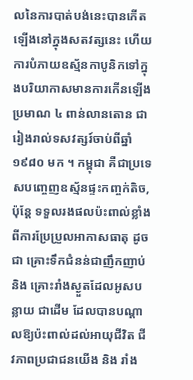លនៃការបាត់បង់នេះបានកើតឡើងនៅក្នុងសតវត្សនេះ ហើយការបំភាយឧស្ម័នកាបូនិកទៅក្នុងបរិយាកាសមានការកើនឡើងប្រមាណ ៤ ពាន់លានតោន ជារៀងរាល់ទសវត្សរ៍ចាប់ពីឆ្នាំ ១៩៨០ មក ។ កម្ពុជា គឺជាប្រទេសបញ្ចេញឧស្ម័នផ្ទះកញ្ចក់តិច, ប៉ុន្តែ ទទួលរងផលប៉ះពាល់ខ្លាំងពីការប្រែប្រួលអាកាសធាតុ ដូចជា គ្រោះទឹកជំនន់ជាញឹកញាប់ និង គ្រោះរាំងស្ងួតដែលអូសបន្លាយ ជាដើម ដែលបានបណ្តាលឱ្យប៉ះពាល់ដល់អាយុជីវិត ជីវភាពប្រជាជនយើង និង រាំង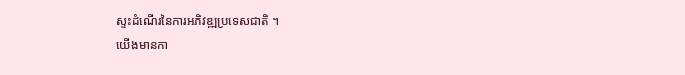ស្ទះដំណើរនៃការអភិវឌ្ឍប្រទេសជាតិ ។
យើងមានកា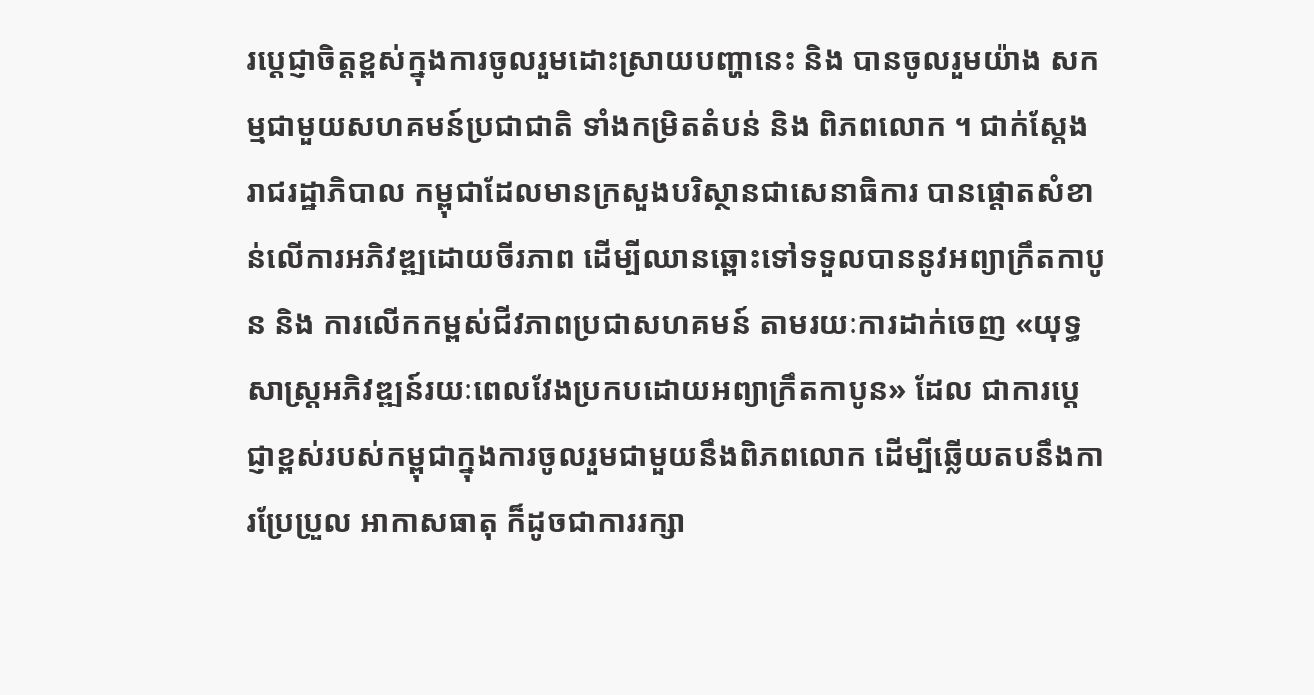រប្តេជ្ញាចិត្តខ្ពស់ក្នុងការចូលរួមដោះស្រាយបញ្ហានេះ និង បានចូលរួមយ៉ាង សកម្មជាមួយសហគមន៍ប្រជាជាតិ ទាំងកម្រិតតំបន់ និង ពិភពលោក ។ ជាក់ស្តែង រាជរដ្ឋាភិបាល កម្ពុជាដែលមានក្រសួងបរិស្ថានជាសេនាធិការ បានផ្ដោតសំខាន់លើការអភិវឌ្ឍដោយចីរភាព ដើម្បីឈានឆ្ពោះទៅទទួលបាននូវអព្យាក្រឹតកាបូន និង ការលើកកម្ពស់ជីវភាពប្រជាសហគមន៍ តាមរយៈការដាក់ចេញ «យុទ្ធសាស្ត្រអភិវឌ្ឍន៍រយៈពេលវែងប្រកបដោយអព្យាក្រឹតកាបូន» ដែល ជាការប្តេជ្ញាខ្ពស់របស់កម្ពុជាក្នុងការចូលរួមជាមួយនឹងពិភពលោក ដើម្បីឆ្លើយតបនឹងការប្រែប្រួល អាកាសធាតុ ក៏ដូចជាការរក្សា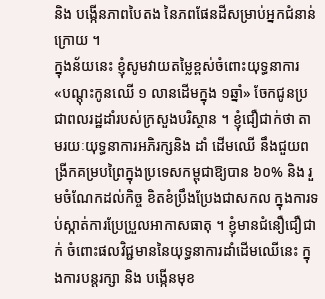និង បង្កើនភាពបៃតង នៃភពផែនដីសម្រាប់អ្នកជំនាន់ក្រោយ ។
ក្នុងន័យនេះ ខ្ញុំសូមវាយតម្លៃខ្ពស់ចំពោះយុទ្ធនាការ «បណ្តុះកូនឈើ ១ លានដើមក្នុង ១ឆ្នាំ» ចែកជូនប្រជាពលរដ្ឋដាំរបស់ក្រសួងបរិស្ថាន ។ ខ្ញុំជឿជាក់ថា តាមរយៈយុទ្ធនាការអភិរក្សនិង ដាំ ដើមឈើ នឹងជួយពង្រីកគម្របព្រៃក្នុងប្រទេសកម្ពុជាឱ្យបាន ៦០% និង រួមចំណែកដល់កិច្ច ខិតខំប្រឹងប្រែងជាសកល ក្នុងការទប់ស្កាត់ការប្រែប្រួលអាកាសធាតុ ។ ខ្ញុំមានជំនឿជឿជាក់ ចំពោះផលវិជ្ជមាននៃយុទ្ធនាការដាំដើមឈើនេះ ក្នុងការបន្តរក្សា និង បង្កើនមុខ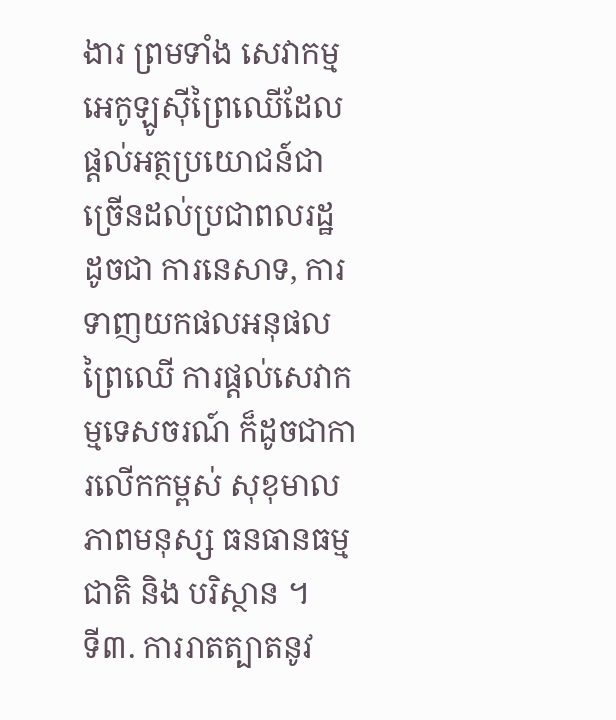ងារ ព្រមទាំង សេវាកម្មអេកូឡូស៊ីព្រៃឈើដែលផ្តល់អត្ថប្រយោជន៍ជាច្រើនដល់ប្រជាពលរដ្ឋ ដូចជា ការនេសាទ, ការទាញយកផលអនុផលព្រៃឈើ ការផ្តល់សេវាកម្មទេសចរណ៍ ក៏ដូចជាការលើកកម្ពស់ សុខុមាលភាពមនុស្ស ធនធានធម្មជាតិ និង បរិស្ថាន ។
ទី៣. ការរាតត្បាតនូវ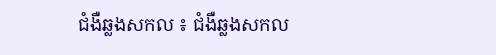ជំងឺឆ្លងសកល ៖ ជំងឺឆ្លងសកល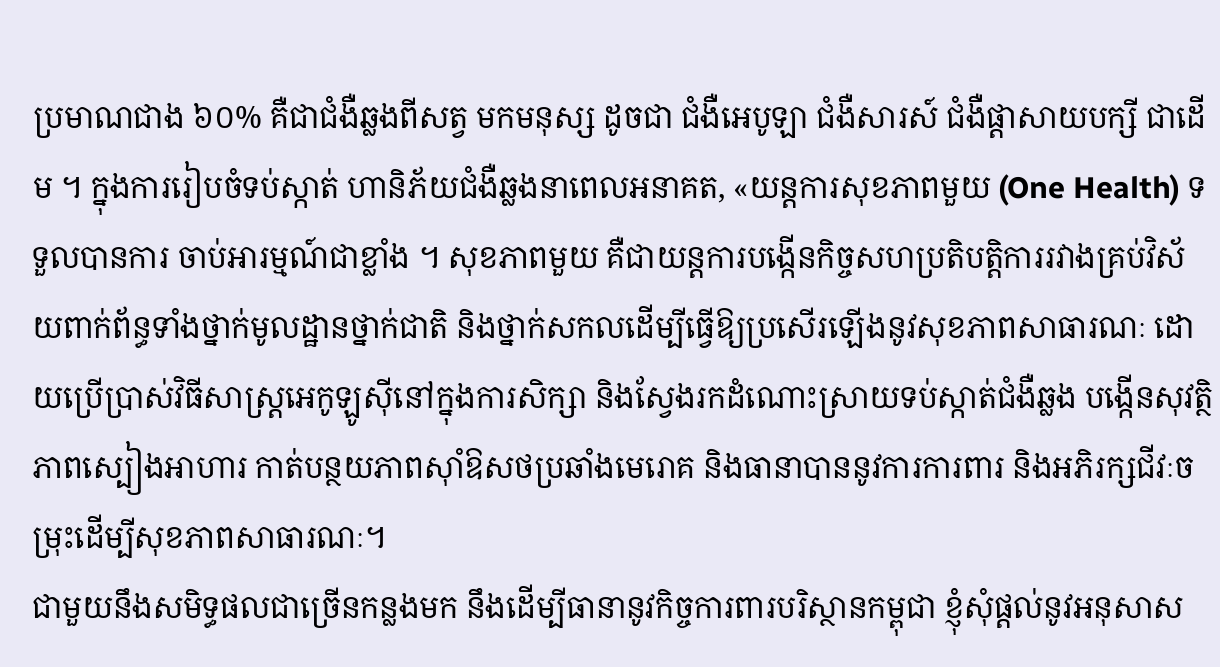ប្រមាណជាង ៦០% គឺជាជំងឺឆ្លងពីសត្វ មកមនុស្ស ដូចជា ជំងឺអេបូឡា ជំងឺសារស៍ ជំងឺផ្តាសាយបក្សី ជាដើម ។ ក្នុងការរៀបចំទប់ស្កាត់ ហានិភ័យជំងឺឆ្លងនាពេលអនាគត, «យន្តការសុខភាពមួយ (One Health) ទទួលបានការ ចាប់អារម្មណ៍ជាខ្លាំង ។ សុខភាពមួយ គឺជាយន្តការបង្កើនកិច្ចសហប្រតិបត្តិការរវាងគ្រប់វិស័យពាក់ព័ន្ធទាំងថ្នាក់មូលដ្ឋានថ្នាក់ជាតិ និងថ្នាក់សកលដើម្បីធ្វើឱ្យប្រសើរឡើងនូវសុខភាពសាធារណៈ ដោយប្រើប្រាស់វិធីសាស្ត្រអេកូឡូស៊ីនៅក្នុងការសិក្សា និងស្វែងរកដំណោះស្រាយទប់ស្កាត់ជំងឺឆ្លង បង្កើនសុវត្ថិភាពស្បៀងអាហារ កាត់បន្ថយភាពស៊ាំឱសថប្រឆាំងមេរោគ និងធានាបាននូវការការពារ និងអភិរក្សជីវៈចម្រុះដើម្បីសុខភាពសាធារណៈ។
ជាមួយនឹងសមិទ្ធផលជាច្រើនកន្លងមក នឹងដើម្បីធានានូវកិច្ចការពារបរិស្ថានកម្ពុជា ខ្ញុំសុំផ្តល់នូវអនុសាស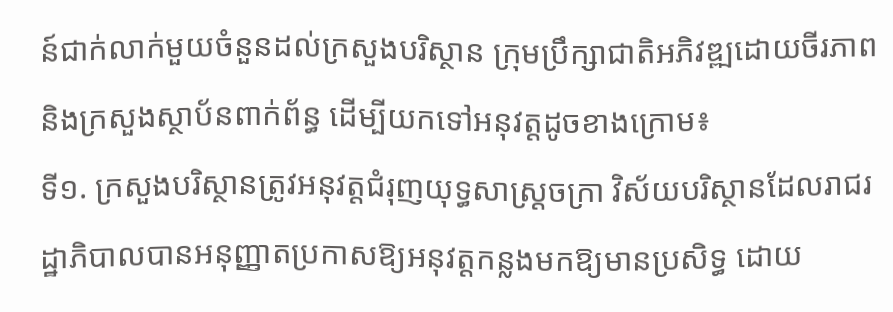ន៍ជាក់លាក់មួយចំនួនដល់ក្រសួងបរិស្ថាន ក្រុមប្រឹក្សាជាតិអភិវឌ្ឍដោយចីរភាព និងក្រសួងស្ថាប័នពាក់ព័ន្ធ ដើម្បីយកទៅអនុវត្តដូចខាងក្រោម៖
ទី១. ក្រសួងបរិស្ថានត្រូវអនុវត្តជំរុញយុទ្ធសាស្ត្រចក្រា វិស័យបរិស្ថានដែលរាជរដ្ឋាភិបាលបានអនុញ្ញាតប្រកាសឱ្យអនុវត្តកន្លងមកឱ្យមានប្រសិទ្ធ ដោយ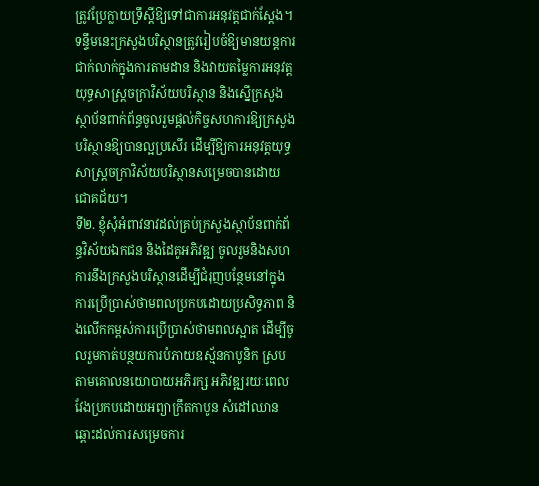ត្រូវប្រែក្លាយទ្រឹស្តីឱ្យទៅជាការអនុវត្តជាក់ស្តែង។ ទន្ទឹមនេះក្រសួងបរិស្ថានត្រូវរៀបចំឱ្យមានយន្តការជាក់លាក់ក្នុងការតាមដាន និងវាយតម្លៃការអនុវត្តយុទ្ធសាស្ត្រចក្រាវិស័យបរិស្ថាន និងស្នើក្រសួងស្ថាប័នពាក់ព័ន្ធចូលរួមផ្តល់កិច្ចសហការឱ្យក្រសួងបរិស្ថានឱ្យបានល្អប្រសើរ ដើម្បីឱ្យការអនុវត្តយុទ្ធសាស្ត្រចក្រាវិស័យបរិស្ថានសម្រេចបានដោយជោគជ័យ។
ទី២. ខ្ញុំសុំអំពាវនាវដល់គ្រប់ក្រសួងស្ថាប័នពាក់ព័ន្ធវិស័យឯកជន និងដៃគូអភិវឌ្ឍ ចូលរួមនិងសហការនឹងក្រសួងបរិស្ថានដើម្បីជំរុញបន្ថែមនៅក្នុងការប្រើប្រាស់ថាមពលប្រកបដោយប្រសិទ្ធភាព និងលើកកម្ពស់ការប្រើប្រាស់ថាមពលស្អាត ដើម្បីចូលរួមកាត់បន្ថយការបំភាយឧស្ម័នកាបូនិក ស្របតាមគោលនយោបាយអភិរក្ស អភិវឌ្ឍរយៈពេលវែងប្រកបដោយអព្យាក្រឹតកាបូន សំដៅឈានឆ្ពោះដល់ការសម្រេចការ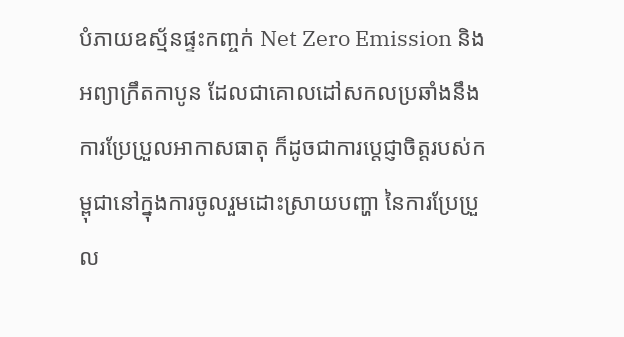បំភាយឧស្ម័នផ្ទះកញ្ចក់ Net Zero Emission និងអព្យាក្រឹតកាបូន ដែលជាគោលដៅសកលប្រឆាំងនឹងការប្រែប្រួលអាកាសធាតុ ក៏ដូចជាការប្តេជ្ញាចិត្តរបស់កម្ពុជានៅក្នុងការចូលរួមដោះស្រាយបញ្ហា នៃការប្រែប្រួល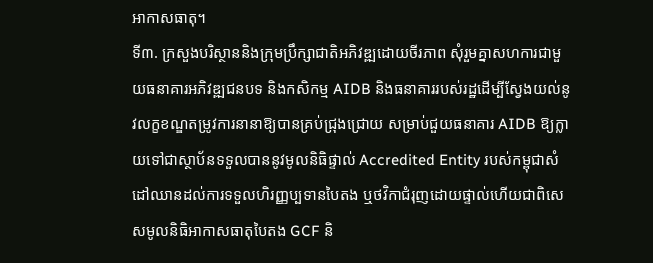អាកាសធាតុ។
ទី៣. ក្រសួងបរិស្ថាននិងក្រុមប្រឹក្សាជាតិអភិវឌ្ឍដោយចីរភាព សុំរួមគ្នាសហការជាមួយធនាគារអភិវឌ្ឍជនបទ និងកសិកម្ម AIDB និងធនាគាររបស់រដ្ឋដើម្បីស្វែងយល់នូវលក្ខខណ្ឌតម្រូវការនានាឱ្យបានគ្រប់ជ្រុងជ្រោយ សម្រាប់ជួយធនាគារ AIDB ឱ្យក្លាយទៅជាស្ថាប័នទទួលបាននូវមូលនិធិផ្ទាល់ Accredited Entity របស់កម្ពុជាសំដៅឈានដល់ការទទួលហិរញ្ញប្បទានបៃតង ឬថវិកាជំរុញដោយផ្ទាល់ហើយជាពិសេសមូលនិធិអាកាសធាតុបៃតង GCF និ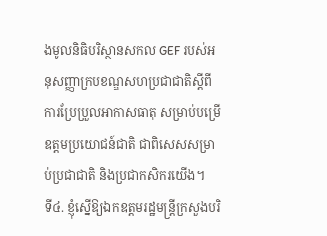ងមូលនិធិបរិស្ថានសកល GEF របស់អនុសញ្ញាក្របខណ្ឌសហប្រជាជាតិស្តីពីការប្រែប្រួលអាកាសធាតុ សម្រាប់បម្រើឧត្តមប្រយោជន៍ជាតិ ជាពិសេសសម្រាប់ប្រជាជាតិ និងប្រជាកសិករយើង។
ទី៤. ខ្ញុំស្នើឱ្យឯកឧត្តមរដ្ឋមន្ត្រីក្រសួងបរិ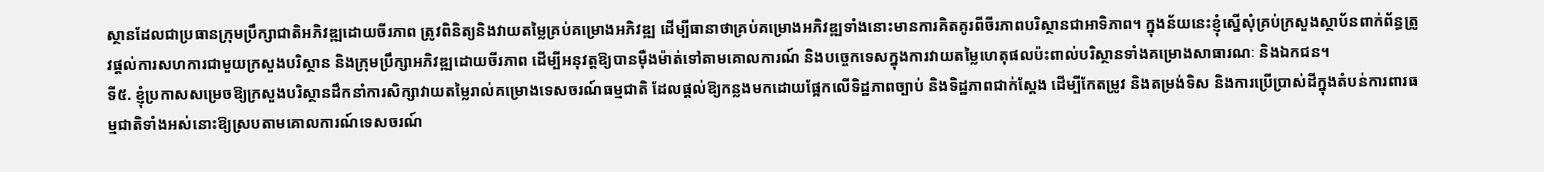ស្ថានដែលជាប្រធានក្រុមប្រឹក្សាជាតិអភិវឌ្ឍដោយចីរភាព ត្រូវពិនិត្យនិងវាយតម្លៃគ្រប់គម្រោងអភិវឌ្ឍ ដើម្បីធានាថាគ្រប់គម្រោងអភិវឌ្ឍទាំងនោះមានការគិតគូរពីចីរភាពបរិស្ថានជាអាទិភាព។ ក្នុងន័យនេះខ្ញុំស្នើសុំគ្រប់ក្រសួងស្ថាប័នពាក់ព័ន្ធត្រូវផ្តល់ការសហការជាមួយក្រសួងបរិស្ថាន និងក្រុមប្រឹក្សាអភិវឌ្ឍដោយចីរភាព ដើម្បីអនុវត្តឱ្យបានម៉ឺងម៉ាត់ទៅតាមគោលការណ៍ និងបច្ចេកទេសក្នុងការវាយតម្លៃហេតុផលប៉ះពាល់បរិស្ថានទាំងគម្រោងសាធារណៈ និងឯកជន។
ទី៥. ខ្ញុំប្រកាសសម្រេចឱ្យក្រសួងបរិស្ថានដឹកនាំការសិក្សាវាយតម្លៃរាល់គម្រោងទេសចរណ៍ធម្មជាតិ ដែលផ្តល់ឱ្យកន្លងមកដោយផ្អែកលើទិដ្ឋភាពច្បាប់ និងទិដ្ឋភាពជាក់ស្តែង ដើម្បីកែតម្រូវ និងតម្រង់ទិស និងការប្រើប្រាស់ដីក្នុងតំបន់ការពារធម្មជាតិទាំងអស់នោះឱ្យស្របតាមគោលការណ៍ទេសចរណ៍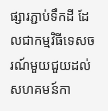ផ្សារភ្ជាប់ទឹកដី ដែលជាកម្មវិធីទេសចរណ៍មួយជួយដល់សហគមន៍កា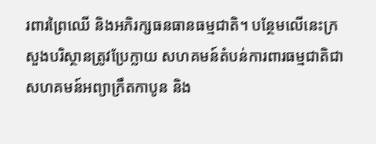រពារព្រៃឈើ និងអភិរក្សធនធានធម្មជាតិ។ បន្ថែមលើនេះក្រសួងបរិស្ថានត្រូវប្រែក្លាយ សហគមន៍តំបន់ការពារធម្មជាតិជាសហគមន៍អព្យាក្រឹតកាបូន និង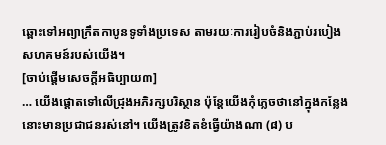ឆ្ពោះទៅអព្យាក្រឹតកាបូនទូទាំងប្រទេស តាមរយៈការរៀបចំនិងភ្ជាប់របៀងសហគមន៍របស់យើង។
[ចាប់ផ្តើមសេចក្តីអធិប្បាយ៣]
… យើងផ្តោតទៅលើជ្រុងអភិរក្សបរិស្ថាន ប៉ុន្តែយើងកុំភ្លេចថានៅក្នុងកន្លែងនោះមានប្រជាជនរស់នៅ។ យើងត្រូវខិតខំធ្វើយ៉ាងណា (៨) ប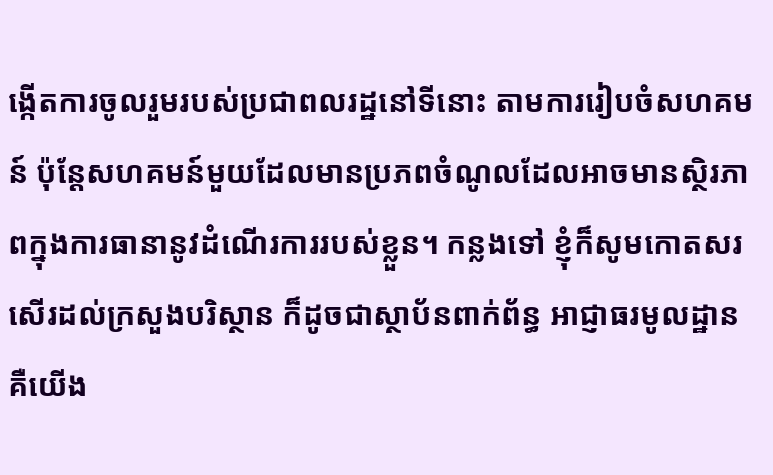ង្កើតការចូលរួមរបស់ប្រជាពលរដ្ឋនៅទីនោះ តាមការរៀបចំសហគមន៍ ប៉ុន្តែសហគមន៍មួយដែលមានប្រភពចំណូលដែលអាចមានស្ថិរភាពក្នុងការធានានូវដំណើរការរបស់ខ្លួន។ កន្លងទៅ ខ្ញុំក៏សូមកោតសរសើរដល់ក្រសួងបរិស្ថាន ក៏ដូចជាស្ថាប័នពាក់ព័ន្ធ អាជ្ញាធរមូលដ្ឋាន គឺយើង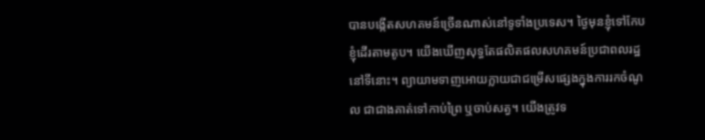បានបង្កើតសហគមន៍ច្រើនណាស់នៅទូទាំងប្រទេស។ ថ្ងៃមុនខ្ញុំទៅកែប ខ្ញុំដើរតាមតូប។ យើងឃើញសុទ្ធតែផលិតផលសហគមន៍ប្រជាពលរដ្ឋនៅទីនោះ។ ព្យាយាមទាញអោយក្លាយជាជម្រើសផ្សេងក្នុងការរកចំណូល ជាជាងគាត់ទៅកាប់ព្រៃ ឬចាប់សត្វ។ យើងត្រូវទ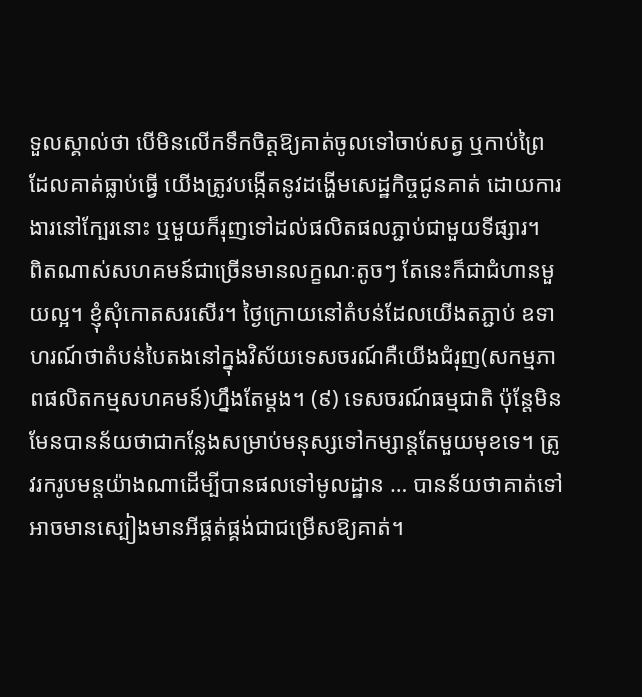ទួលស្គាល់ថា បើមិនលើកទឹកចិត្តឱ្យគាត់ចូលទៅចាប់សត្វ ឬកាប់ព្រៃ ដែលគាត់ធ្លាប់ធ្វើ យើងត្រូវបង្កើតនូវដង្ហើមសេដ្ឋកិច្ចជូនគាត់ ដោយការងារនៅក្បែរនោះ ឬមួយក៏រុញទៅដល់ផលិតផលភ្ជាប់ជាមួយទីផ្សារ។
ពិតណាស់សហគមន៍ជាច្រើនមានលក្ខណៈតូចៗ តែនេះក៏ជាជំហានមួយល្អ។ ខ្ញុំសុំកោតសរសើរ។ ថ្ងៃក្រោយនៅតំបន់ដែលយើងតភ្ជាប់ ឧទាហរណ៍ថាតំបន់បៃតងនៅក្នុងវិស័យទេសចរណ៍គឺយើងជំរុញ(សកម្មភាពផលិតកម្មសហគមន៍)ហ្នឹងតែម្តង។ (៩) ទេសចរណ៍ធម្មជាតិ ប៉ុន្តែមិនមែនបានន័យថាជាកន្លែងសម្រាប់មនុស្សទៅកម្សាន្តតែមួយមុខទេ។ ត្រូវរករូបមន្តយ៉ាងណាដើម្បីបានផលទៅមូលដ្ឋាន … បានន័យថាគាត់ទៅ អាចមានស្បៀងមានអីផ្គត់ផ្គង់ជាជម្រើសឱ្យគាត់។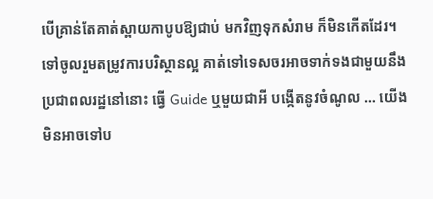បើគ្រាន់តែគាត់ស្ពាយកាបូបឱ្យជាប់ មកវិញទុកសំរាម ក៏មិនកើតដែរ។ ទៅចូលរួមតម្រូវការបរិស្ថានល្អ គាត់ទៅទេសចរអាចទាក់ទងជាមួយនឹងប្រជាពលរដ្ឋនៅនោះ ធ្វើ Guide ឬមួយជាអី បង្កើតនូវចំណូល … យើងមិនអាចទៅប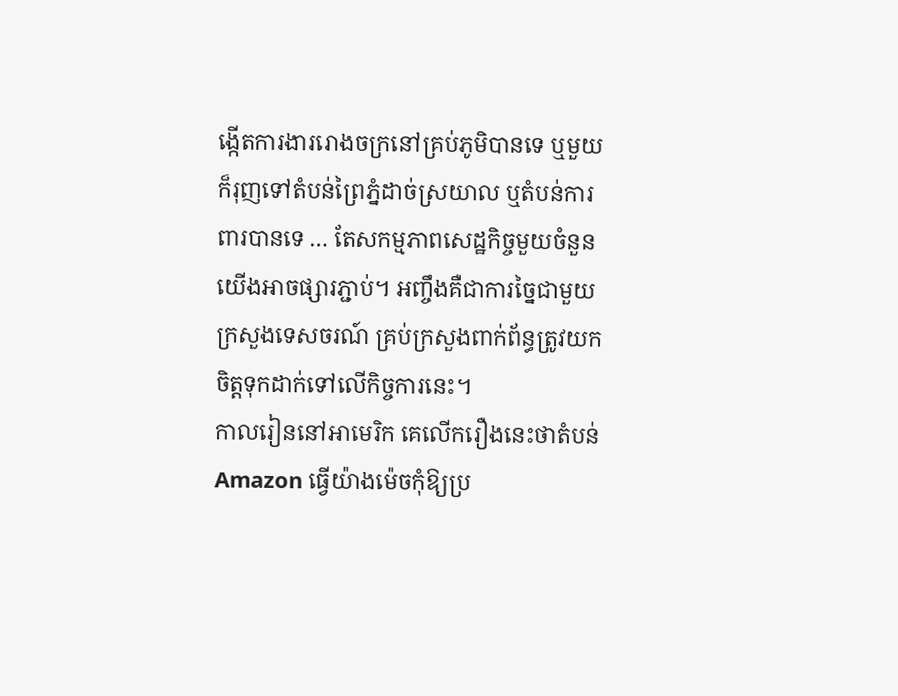ង្កើតការងាររោងចក្រនៅគ្រប់ភូមិបានទេ ឬមួយក៏រុញទៅតំបន់ព្រៃភ្នំដាច់ស្រយាល ឬតំបន់ការពារបានទេ … តែសកម្មភាពសេដ្ឋកិច្ចមួយចំនួនយើងអាចផ្សារភ្ជាប់។ អញ្ចឹងគឺជាការច្នៃជាមួយក្រសួងទេសចរណ៍ គ្រប់ក្រសួងពាក់ព័ន្ធត្រូវយកចិត្តទុកដាក់ទៅលើកិច្ចការនេះ។
កាលរៀននៅអាមេរិក គេលើករឿងនេះថាតំបន់ Amazon ធ្វើយ៉ាងម៉េចកុំឱ្យប្រ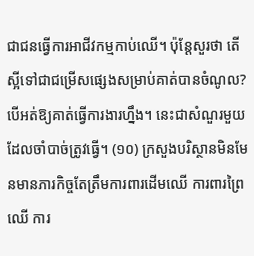ជាជនធ្វើការអាជីវកម្មកាប់ឈើ។ ប៉ុន្តែសួរថា តើស្អីទៅជាជម្រើសផ្សេងសម្រាប់គាត់បានចំណូល? បើអត់ឱ្យគាត់ធ្វើការងារហ្នឹង។ នេះជាសំណួរមួយដែលចាំបាច់ត្រូវធ្វើ។ (១០) ក្រសួងបរិស្ថានមិនមែនមានភារកិច្ចតែត្រឹមការពារដើមឈើ ការពារព្រៃឈើ ការ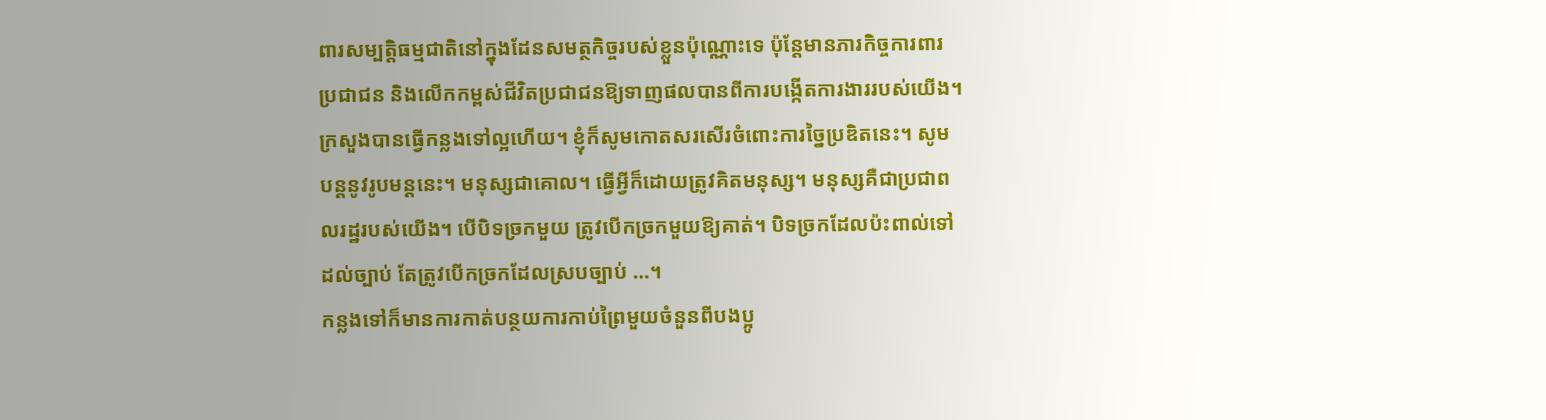ពារសម្បត្តិធម្មជាតិនៅក្នុងដែនសមត្ថកិច្ចរបស់ខ្លួនប៉ុណ្ណោះទេ ប៉ុន្តែមានភារកិច្ចការពារប្រជាជន និងលើកកម្ពស់ជីវិតប្រជាជនឱ្យទាញផលបានពីការបង្កើតការងាររបស់យើង។ ក្រសួងបានធ្វើកន្លងទៅល្អហើយ។ ខ្ញុំក៏សូមកោតសរសើរចំពោះការច្នៃប្រឌិតនេះ។ សូមបន្តនូវរូបមន្តនេះ។ មនុស្សជាគោល។ ធ្វើអ្វីក៏ដោយត្រូវគិតមនុស្ស។ មនុស្សគឺជាប្រជាពលរដ្ឋរបស់យើង។ បើបិទច្រកមួយ ត្រូវបើកច្រកមួយឱ្យគាត់។ បិទច្រកដែលប៉ះពាល់ទៅដល់ច្បាប់ តែត្រូវបើកច្រកដែលស្របច្បាប់ …។
កន្លងទៅក៏មានការកាត់បន្ថយការកាប់ព្រៃមួយចំនួនពីបងប្អូ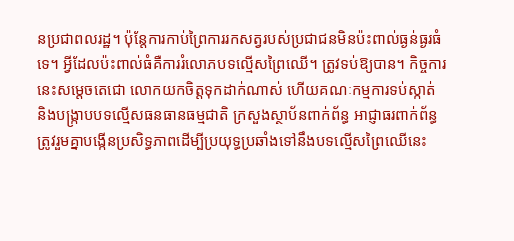នប្រជាពលរដ្ឋ។ ប៉ុន្តែការកាប់ព្រៃការរកសត្វរបស់ប្រជាជនមិនប៉ះពាល់ធ្ងន់ធ្ងរធំទេ។ អ្វីដែលប៉ះពាល់ធំគឺការរំលោភបទល្មើសព្រៃឈើ។ ត្រូវទប់ឱ្យបាន។ កិច្ចការនេះសម្តេចតេជោ លោកយកចិត្តទុកដាក់ណាស់ ហើយគណៈកម្មការទប់ស្កាត់ និងបង្រ្កាបបទល្មើសធនធានធម្មជាតិ ក្រសួងស្ថាប័នពាក់ព័ន្ធ អាជ្ញាធរពាក់ព័ន្ធត្រូវរួមគ្នាបង្កើនប្រសិទ្ធភាពដើម្បីប្រយុទ្ធប្រឆាំងទៅនឹងបទល្មើសព្រៃឈើនេះ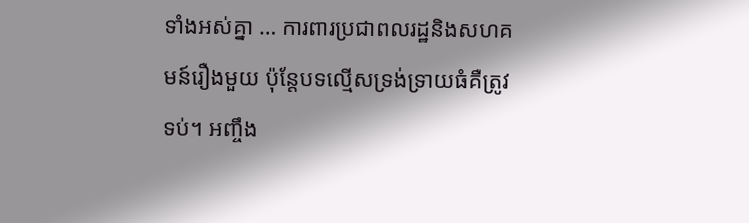ទាំងអស់គ្នា … ការពារប្រជាពលរដ្ឋនិងសហគមន៍រឿងមួយ ប៉ុន្តែបទល្មើសទ្រង់ទ្រាយធំគឺត្រូវទប់។ អញ្ចឹង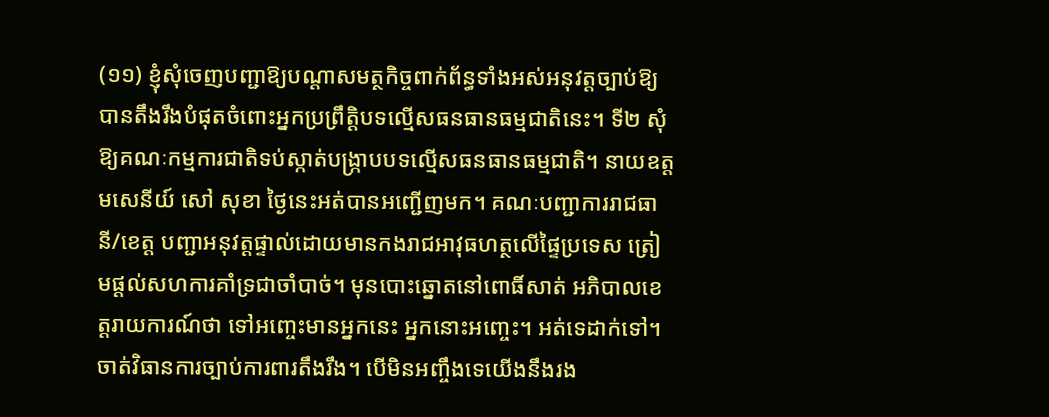(១១) ខ្ញុំសុំចេញបញ្ជាឱ្យបណ្តាសមត្ថកិច្ចពាក់ព័ន្ធទាំងអស់អនុវត្តច្បាប់ឱ្យបានតឹងរឹងបំផុតចំពោះអ្នកប្រព្រឹត្តិបទល្មើសធនធានធម្មជាតិនេះ។ ទី២ សុំឱ្យគណៈកម្មការជាតិទប់ស្កាត់បង្ក្រាបបទល្មើសធនធានធម្មជាតិ។ នាយឧត្តមសេនីយ៍ សៅ សុខា ថ្ងៃនេះអត់បានអញ្ជើញមក។ គណៈបញ្ជាការរាជធានី/ខេត្ត បញ្ជាអនុវត្តផ្ទាល់ដោយមានកងរាជអាវុធហត្ថលើផ្ទៃប្រទេស ត្រៀមផ្តល់សហការគាំទ្រជាចាំបាច់។ មុនបោះឆ្នោតនៅពោធិ៍សាត់ អភិបាលខេត្តរាយការណ៍ថា ទៅអញ្ចេះមានអ្នកនេះ អ្នកនោះអញ្ចេះ។ អត់ទេដាក់ទៅ។ ចាត់វិធានការច្បាប់ការពារតឹងរឹង។ បើមិនអញ្ចឹងទេយើងនឹងរង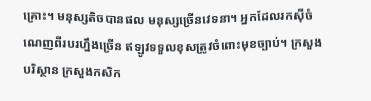គ្រោះ។ មនុស្សតិចបានផល មនុស្សច្រើនវេទនា។ អ្នកដែលរកស៊ីចំណេញពីរបរហ្នឹងច្រើន ឥឡូវទទួលខុសត្រូវចំពោះមុខច្បាប់។ ក្រសួងបរិស្ថាន ក្រសួងកសិក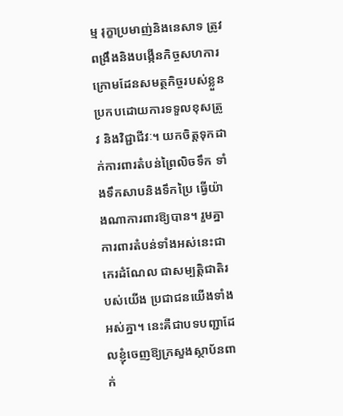ម្ម រុក្ខាប្រមាញ់និងនេសាទ ត្រូវពង្រឹងនិងបង្កើនកិច្ចសហការក្រោមដែនសមត្ថកិច្ចរបស់ខ្លួនប្រកបដោយការទទួលខុសត្រូវ និងវិជ្ជាជីវៈ។ យកចិត្តទុកដាក់ការពារតំបន់ព្រៃលិចទឹក ទាំងទឹកសាបនិងទឹកប្រៃ ធ្វើយ៉ាងណាការពារឱ្យបាន។ រួមគ្នាការពារតំបន់ទាំងអស់នេះជាកេរដំណែល ជាសម្បត្តិជាតិរបស់យើង ប្រជាជនយើងទាំងអស់គ្នា។ នេះគឺជាបទបញ្ជាដែលខ្ញុំចេញឱ្យក្រសួងស្ថាប័នពាក់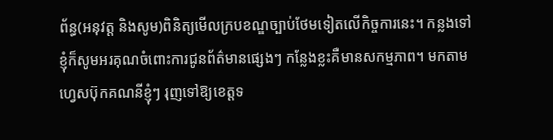ព័ន្ធ(អនុវត្ត និងសូម)ពិនិត្យមើលក្របខណ្ឌច្បាប់ថែមទៀតលើកិច្ចការនេះ។ កន្លងទៅខ្ញុំក៏សូមអរគុណចំពោះការជូនព័ត៌មានផ្សេងៗ កន្លែងខ្លះគឺមានសកម្មភាព។ មកតាមហ្វេសប៊ុកគណនីខ្ញុំៗ រុញទៅឱ្យខេត្តទ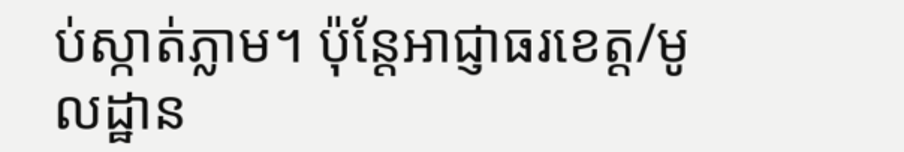ប់ស្កាត់ភ្លាម។ ប៉ុន្តែអាជ្ញាធរខេត្ត/មូលដ្ឋាន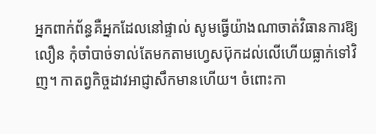អ្នកពាក់ព័ន្ធគឺអ្នកដែលនៅផ្ទាល់ សូមធ្វើយ៉ាងណាចាត់វិធានការឱ្យលឿន កុំចាំបាច់ទាល់តែមកតាមហ្វេសប៊ុកដល់លើហើយធ្លាក់ទៅវិញ។ កាតព្វកិច្ចដាវអាជ្ញាសឹកមានហើយ។ ចំពោះកា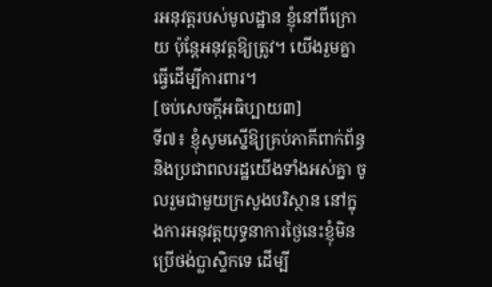រអនុវត្តរបស់មូលដ្ឋាន ខ្ញុំនៅពីក្រោយ ប៉ុន្តែអនុវត្តឱ្យត្រូវ។ យើងរួមគ្នាធ្វើដើម្បីការពារ។
[ចប់សេចក្ដីអធិប្បាយ៣]
ទី៧៖ ខ្ញុំសូមស្នើឱ្យគ្រប់ភាគីពាក់ព័ន្ធនិងប្រជាពលរដ្ឋយើងទាំងអស់គ្នា ចូលរួមជាមួយក្រសួងបរិស្ថាន នៅក្នុងការអនុវត្តយុទ្ធនាការថ្ងៃនេះខ្ញុំមិនប្រើថង់ប្លាស្ទិកទេ ដើម្បី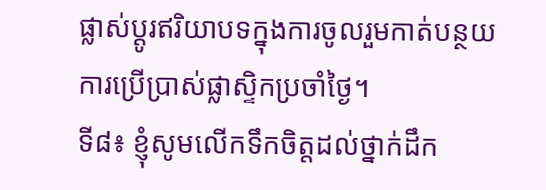ផ្លាស់ប្តូរឥរិយាបទក្នុងការចូលរួមកាត់បន្ថយការប្រើប្រាស់ផ្លាស្ទិកប្រចាំថ្ងៃ។
ទី៨៖ ខ្ញុំសូមលើកទឹកចិត្តដល់ថ្នាក់ដឹក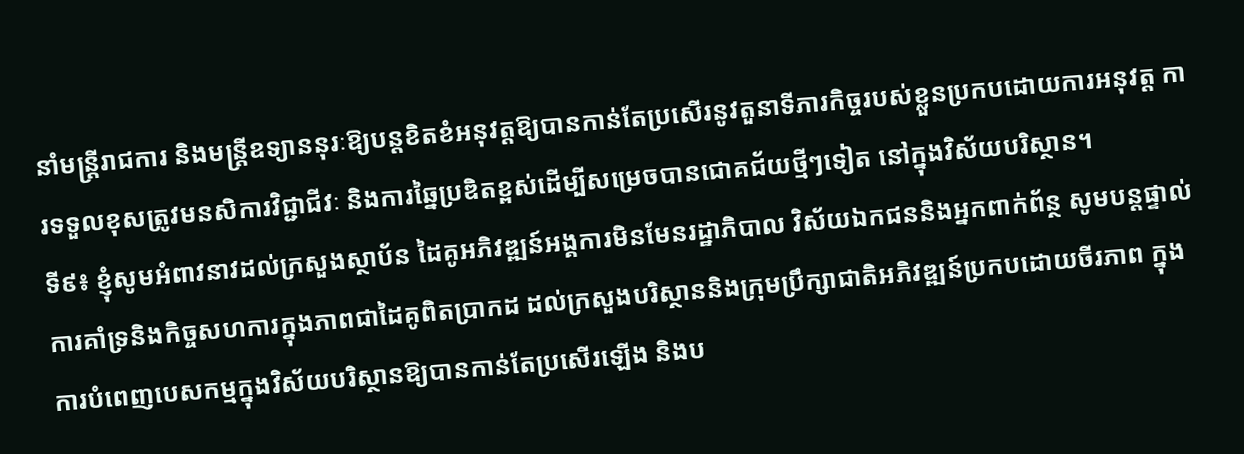នាំមន្ត្រីរាជការ និងមន្ត្រីឧទ្យាននុរៈឱ្យបន្តខិតខំអនុវត្តឱ្យបានកាន់តែប្រសើរនូវតួនាទីភារកិច្ចរបស់ខ្លួនប្រកបដោយការអនុវត្ត ការទទួលខុសត្រូវមនសិការវិជ្ជាជីវៈ និងការឆ្នៃប្រឌិតខ្ពស់ដើម្បីសម្រេចបានជោគជ័យថ្មីៗទៀត នៅក្នុងវិស័យបរិស្ថាន។
ទី៩៖ ខ្ញុំសូមអំពាវនាវដល់ក្រសួងស្ថាប័ន ដៃគូអភិវឌ្ឍន៍អង្គការមិនមែនរដ្ឋាភិបាល វិស័យឯកជននិងអ្នកពាក់ព័ន្ថ សូមបន្តផ្ទាល់ការគាំទ្រនិងកិច្ចសហការក្នុងភាពជាដៃគូពិតប្រាកដ ដល់ក្រសួងបរិស្ថាននិងក្រុមប្រឹក្សាជាតិអភិវឌ្ឍន៍ប្រកបដោយចីរភាព ក្នុងការបំពេញបេសកម្មក្នុងវិស័យបរិស្ថានឱ្យបានកាន់តែប្រសើរឡើង និងប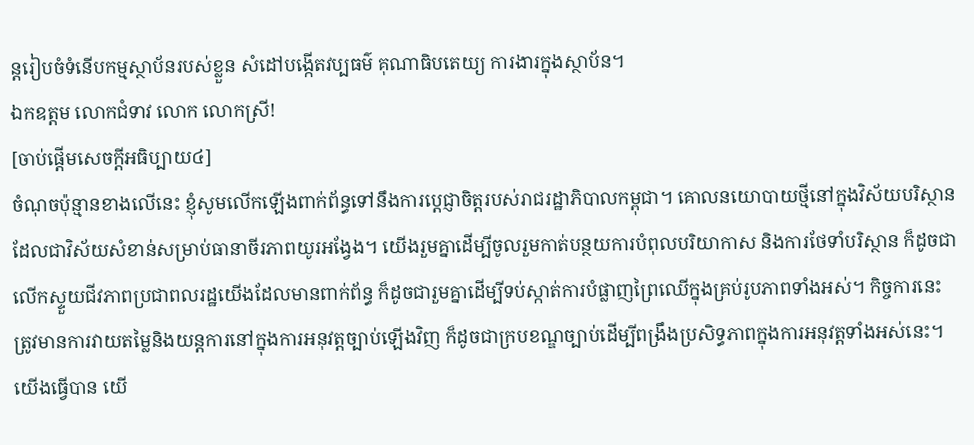ន្តរៀបចំទំនើបកម្មស្ថាប័នរបស់ខ្លួន សំដៅបង្កើតវប្បធម៌ គុណាធិបតេយ្យ ការងារក្នុងស្ថាប័ន។
ឯកឧត្តម លោកជំទាវ លោក លោកស្រី!
[ចាប់ផ្ដើមសេចក្ដីអធិប្បាយ៤]
ចំណុចប៉ុន្មានខាងលើនេះ ខ្ញុំសូមលើកឡើងពាក់ព័ន្ធទៅនឹងការប្ដេជ្ញាចិត្តរបស់រាជរដ្ឋាភិបាលកម្ពុជា។ គោលនយោបាយថ្មីនៅក្នុងវិស័យបរិស្ថាន ដែលជាវិស័យសំខាន់សម្រាប់ធានាចីរភាពយូរអង្វែង។ យើងរួមគ្នាដើម្បីចូលរួមកាត់បន្ថយការបំពុលបរិយាកាស និងការថែទាំបរិស្ថាន ក៏ដូចជាលើកស្ទួយជីវភាពប្រជាពលរដ្ឋយើងដែលមានពាក់ព័ន្ធ ក៏ដូចជារួមគ្នាដើម្បីទប់ស្កាត់ការបំផ្លាញព្រៃឈើក្នុងគ្រប់រូបភាពទាំងអស់។ កិច្ចការនេះត្រូវមានការវាយតម្លៃនិងយន្តការនៅក្នុងការអនុវត្តច្បាប់ឡើងវិញ ក៏ដូចជាក្របខណ្ឌច្បាប់ដើម្បីពង្រឹងប្រសិទ្ធភាពក្នុងការអនុវត្តទាំងអស់នេះ។ យើងធ្វើបាន យើ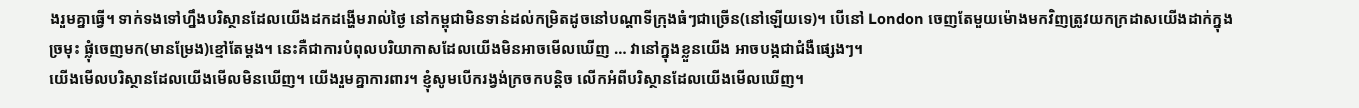ងរួមគ្នាធ្វើ។ ទាក់ទងទៅហ្នឹងបរិស្ថានដែលយើងដកដង្ហើមរាល់ថ្ងៃ នៅកម្ពុជាមិនទាន់ដល់កម្រិតដូចនៅបណ្ដាទីក្រុងធំៗជាច្រើន(នៅឡើយទេ)។ បើនៅ London ចេញតែមួយម៉ោងមកវិញត្រូវយកក្រដាសយើងដាក់ក្នុងច្រមុះ ផ្លុំចេញមក(មានម្រែង)ខ្មៅតែម្ដង។ នេះគឺជាការបំពុលបរិយាកាសដែលយើងមិនអាចមើលឃើញ … វានៅក្នុងខ្លួនយើង អាចបង្កជាជំងឺផ្សេងៗ។
យើងមើលបរិស្ថានដែលយើងមើលមិនឃើញ។ យើងរួមគ្នាការពារ។ ខ្ញុំសូមបើករង្វង់ក្រចកបន្តិច លើកអំពីបរិស្ថានដែលយើងមើលឃើញ។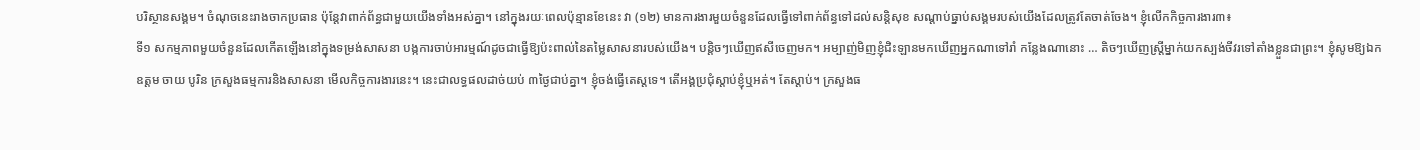បរិស្ថានសង្គម។ ចំណុចនេះរាងចាកប្រធាន ប៉ុន្តែវាពាក់ព័ន្ធជាមួយយើងទាំងអស់គ្នា។ នៅក្នុងរយៈពេលប៉ុន្មានខែនេះ វា (១២) មានការងារមួយចំនួនដែលធ្វើទៅពាក់ព័ន្ធទៅដល់សន្តិសុខ សណ្ដាប់ធ្នាប់សង្គមរបស់យើងដែលត្រូវតែចាត់ចែង។ ខ្ញុំលើកកិច្ចការងារ៣៖
ទី១ សកម្មភាពមួយចំនួនដែលកើតឡើងនៅក្នុងទម្រង់សាសនា បង្កការចាប់អារម្មណ៍ដូចជាធ្វើឱ្យប៉ះពាល់នៃតម្លៃសាសនារបស់យើង។ បន្តិចៗឃើញឥសីចេញមក។ អម្បាញ់មិញខ្ញុំជិះឡានមកឃើញអ្នកណាទៅរាំ កន្លែងណានោះ … តិចៗឃើញស្ត្រីម្នាក់យកស្បង់ចីវរទៅតាំងខ្លួនជាព្រះ។ ខ្ញុំសូមឱ្យឯកឧត្តម ចាយ បូរិន ក្រសួងធម្មការនិងសាសនា មើលកិច្ចការងារនេះ។ នេះជាលទ្ធផលដាច់យប់ ៣ថ្ងៃជាប់គ្នា។ ខ្ញុំចង់ធ្វើតេស្តទេ។ តើអង្គប្រជុំស្ដាប់ខ្ញុំឬអត់។ តែស្ដាប់។ ក្រសួងធ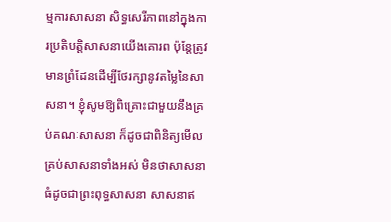ម្មការសាសនា សិទ្ធសេរីភាពនៅក្នុងការប្រតិបត្តិសាសនាយើងគោរព ប៉ុន្តែត្រូវមានព្រំដែនដើម្បីថែរក្សានូវតម្លៃនៃសាសនា។ ខ្ញុំសូមឱ្យពិគ្រោះជាមួយនឹងគ្រប់គណៈសាសនា ក៏ដូចជាពិនិត្យមើលគ្រប់សាសនាទាំងអស់ មិនថាសាសនាធំដូចជាព្រះពុទ្ធសាសនា សាសនាឥ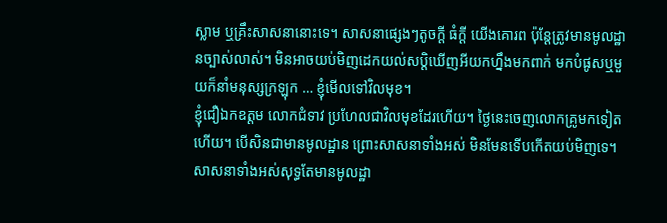ស្លាម ឬគ្រឹះសាសនានោះទេ។ សាសនាផ្សេងៗតូចក្ដី ធំក្ដី យើងគោរព ប៉ុន្តែត្រូវមានមូលដ្ឋានច្បាស់លាស់។ មិនអាចយប់មិញដេកយល់សប្តិឃើញអីយកហ្នឹងមកពាក់ មកបំផូសឬមួយក៏នាំមនុស្សក្រឡុក … ខ្ញុំមើលទៅវិលមុខ។
ខ្ញុំជឿឯកឧត្តម លោកជំទាវ ប្រហែលជាវិលមុខដែរហើយ។ ថ្ងៃនេះចេញលោកគ្រូមកទៀតហើយ។ បើសិនជាមានមូលដ្ឋាន ព្រោះសាសនាទាំងអស់ មិនមែនទើបកើតយប់មិញទេ។ សាសនាទាំងអស់សុទ្ធតែមានមូលដ្ឋា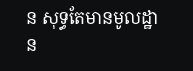ន សុទ្ធតែមានមូលដ្ឋាន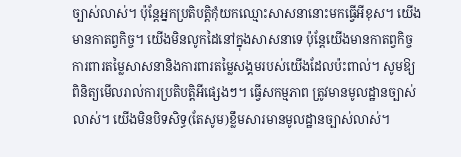ច្បាស់លាស់។ ប៉ុន្តែអ្នកប្រតិបត្តិកុំយកឈ្មោះសាសនានោះមកធ្វើអីខុស។ យើងមានកាតព្វកិច្ច។ យើងមិនលូកដៃនៅក្នុងសាសនាទេ ប៉ុន្តែយើងមានកាតព្វកិច្ចការពារតម្លៃសាសនានិងការពារតម្លៃសង្គមរបស់យើងដែលប៉ះពាល់។ សូមឱ្យពិនិត្យមើលរាល់ការប្រតិបត្តិអីផ្សេងៗ។ ធ្វើសកម្មភាព ត្រូវមានមូលដ្ឋានច្បាស់លាស់។ យើងមិនបិទសិទ្ធ(តែសូម)ខ្លឹមសារមានមូលដ្ឋានច្បាស់លាស់។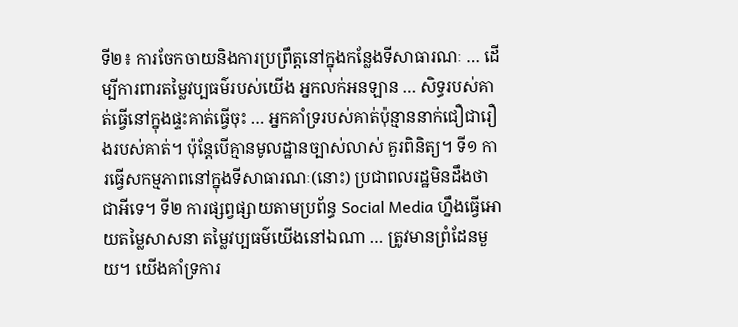ទី២៖ ការចែកចាយនិងការប្រព្រឹត្តនៅក្នុងកន្លែងទីសាធារណៈ … ដើម្បីការពារតម្លៃវប្បធម៌របស់យើង អ្នកលក់អនឡាន … សិទ្ធរបស់គាត់ធ្វើនៅក្នុងផ្ទះគាត់ធ្វើចុះ … អ្នកគាំទ្ររបស់គាត់ប៉ុន្មាននាក់ជឿជារឿងរបស់គាត់។ ប៉ុន្តែបើគ្មានមូលដ្ឋានច្បាស់លាស់ គួរពិនិត្យ។ ទី១ ការធ្វើសកម្មភាពនៅក្នុងទីសាធារណៈ(នោះ) ប្រជាពលរដ្ឋមិនដឹងថាជាអីទេ។ ទី២ ការផ្សព្វផ្សាយតាមប្រព័ន្ធ Social Media ហ្នឹងធ្វើអោយតម្លៃសាសនា តម្លៃវប្បធម៌យើងនៅឯណា … ត្រូវមានព្រំដែនមួយ។ យើងគាំទ្រការ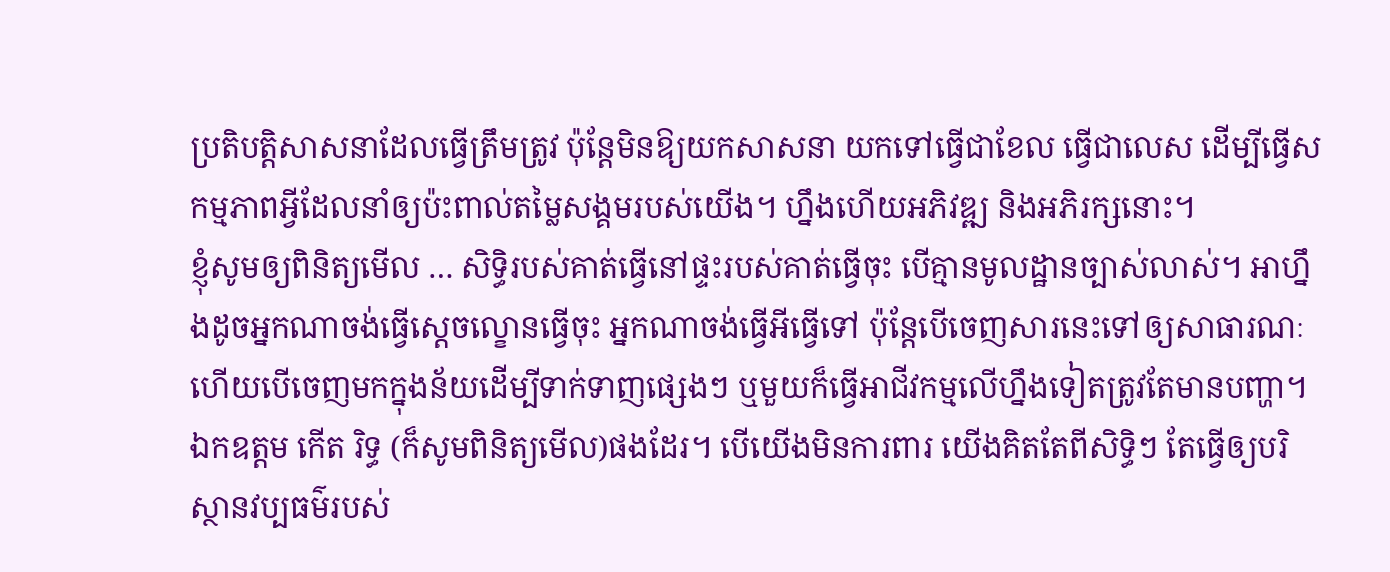ប្រតិបត្តិសាសនាដែលធ្វើត្រឹមត្រូវ ប៉ុន្តែមិនឱ្យយកសាសនា យកទៅធ្វើជាខែល ធ្វើជាលេស ដើម្បីធ្វើសកម្មភាពអ្វីដែលនាំឲ្យប៉ះពាល់តម្លៃសង្គមរបស់យើង។ ហ្នឹងហើយអភិវឌ្ឍ និងអភិរក្សនោះ។
ខ្ញុំសូមឲ្យពិនិត្យមើល … សិទ្ធិរបស់គាត់ធ្វើនៅផ្ទះរបស់គាត់ធ្វើចុះ បើគ្មានមូលដ្ឋានច្បាស់លាស់។ អាហ្នឹងដូចអ្នកណាចង់ធ្វើស្ដេចល្ខោនធ្វើចុះ អ្នកណាចង់ធ្វើអីធ្វើទៅ ប៉ុន្តែបើចេញសារនេះទៅឲ្យសាធារណៈ ហើយបើចេញមកក្នុងន័យដើម្បីទាក់ទាញផ្សេងៗ ឬមួយក៏ធ្វើអាជីវកម្មលើហ្នឹងទៀតត្រូវតែមានបញ្ហា។ ឯកឧត្ដម កើត រិទ្ធ (ក៏សូមពិនិត្យមើល)ផងដែរ។ បើយើងមិនការពារ យើងគិតតែពីសិទ្ធិៗ តែធ្វើឲ្យបរិស្ថានវប្បធម៌របស់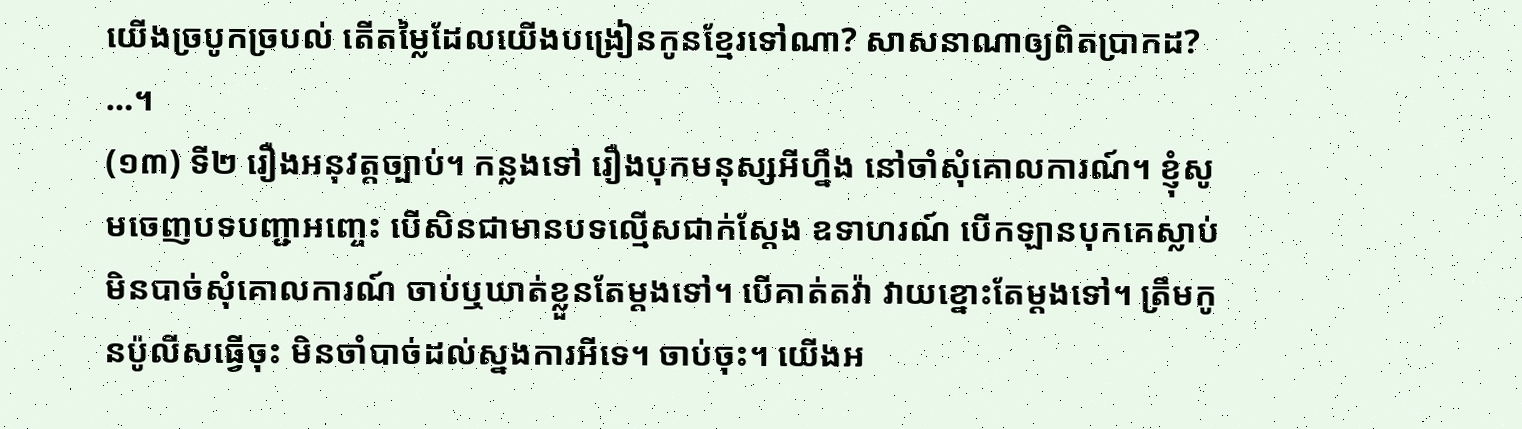យើងច្របូកច្របល់ តើតម្លៃដែលយើងបង្រៀនកូនខ្មែរទៅណា? សាសនាណាឲ្យពិតប្រាកដ? …។
(១៣) ទី២ រឿងអនុវត្តច្បាប់។ កន្លងទៅ រឿងបុកមនុស្សអីហ្នឹង នៅចាំសុំគោលការណ៍។ ខ្ញុំសូមចេញបទបញ្ជាអញ្ចេះ បើសិនជាមានបទល្មើសជាក់ស្ដែង ឧទាហរណ៍ បើកឡានបុកគេស្លាប់ មិនបាច់សុំគោលការណ៍ ចាប់ឬឃាត់ខ្លួនតែម្ដងទៅ។ បើគាត់តវ៉ា វាយខ្នោះតែម្ដងទៅ។ ត្រឹមកូនប៉ូលីសធ្វើចុះ មិនចាំបាច់ដល់ស្នងការអីទេ។ ចាប់ចុះ។ យើងអ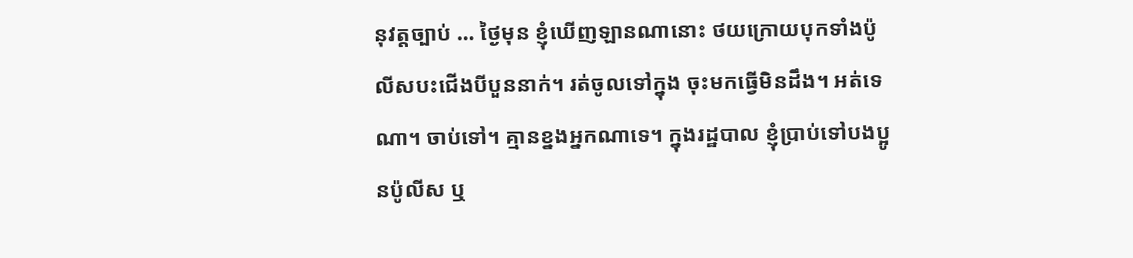នុវត្តច្បាប់ … ថ្ងៃមុន ខ្ញុំឃើញឡានណានោះ ថយក្រោយបុកទាំងប៉ូលីសបះជើងបីបួននាក់។ រត់ចូលទៅក្នុង ចុះមកធ្វើមិនដឹង។ អត់ទេណា។ ចាប់ទៅ។ គ្មានខ្នងអ្នកណាទេ។ ក្នុងរដ្ឋបាល ខ្ញុំប្រាប់ទៅបងប្អូនប៉ូលីស ឬ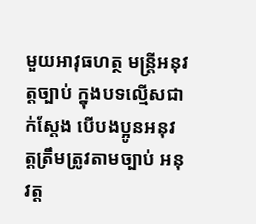មួយអាវុធហត្ថ មន្រ្តីអនុវត្តច្បាប់ ក្នុងបទល្មើសជាក់ស្ដែង បើបងប្អូនអនុវត្តត្រឹមត្រូវតាមច្បាប់ អនុវត្ត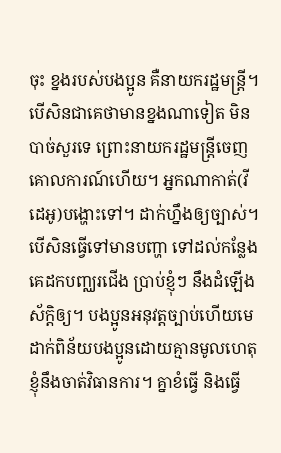ចុះ ខ្នងរបស់បងប្អូន គឺនាយករដ្ឋមន្រ្តី។ បើសិនជាគេថាមានខ្នងណាទៀត មិនបាច់សួរទេ ព្រោះនាយករដ្ឋមន្រ្តីចេញគោលការណ៍ហើយ។ អ្នកណាកាត់(វីដេអូ)បង្ហោះទៅ។ ដាក់ហ្នឹងឲ្យច្បាស់។
បើសិនធ្វើទៅមានបញ្ហា ទៅដល់កន្លែងគេដកបញ្ឈរជើង ប្រាប់ខ្ញុំៗ នឹងដំឡើងស័ក្ដិឲ្យ។ បងប្អូនអនុវត្តច្បាប់ហើយមេដាក់ពិន័យបងប្អូនដោយគ្មានមូលហេតុ ខ្ញុំនឹងចាត់វិធានការ។ គ្នាខំធ្វើ និងធ្វើ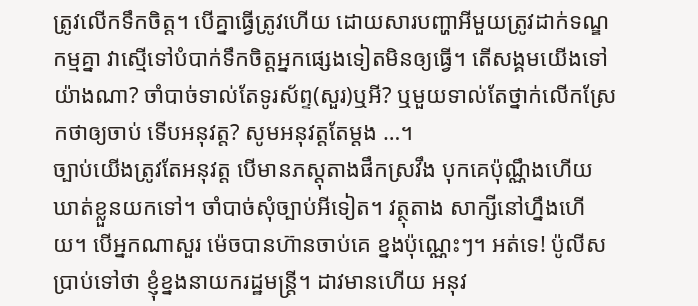ត្រូវលើកទឹកចិត្ត។ បើគ្នាធ្វើត្រូវហើយ ដោយសារបញ្ហាអីមួយត្រូវដាក់ទណ្ឌកម្មគ្នា វាស្មើទៅបំបាក់ទឹកចិត្តអ្នកផ្សេងទៀតមិនឲ្យធ្វើ។ តើសង្គមយើងទៅយ៉ាងណា? ចាំបាច់ទាល់តែទូរស័ព្ទ(សួរ)ឬអី? ឬមួយទាល់តែថ្នាក់លើកស្រែកថាឲ្យចាប់ ទើបអនុវត្ត? សូមអនុវត្តតែម្ដង …។
ច្បាប់យើងត្រូវតែអនុវត្ត បើមានភស្ដុតាងផឹកស្រវឹង បុកគេប៉ុណ្ណឹងហើយ ឃាត់ខ្លួនយកទៅ។ ចាំបាច់សុំច្បាប់អីទៀត។ វត្ថុតាង សាក្សីនៅហ្នឹងហើយ។ បើអ្នកណាសួរ ម៉េចបានហ៊ានចាប់គេ ខ្នងប៉ុណ្ណេះៗ។ អត់ទេ! ប៉ូលីសប្រាប់ទៅថា ខ្ញុំខ្នងនាយករដ្ឋមន្រ្តី។ ដាវមានហើយ អនុវ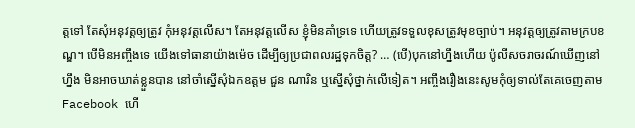ត្តទៅ តែសុំអនុវត្តឲ្យត្រូវ កុំអនុវត្តលើស។ តែអនុវត្តលើស ខ្ញុំមិនគាំទ្រទេ ហើយត្រូវទទួលខុសត្រូវមុខច្បាប់។ អនុវត្តឲ្យត្រូវតាមក្របខណ្ឌ។ បើមិនអញ្ចឹងទេ យើងទៅធានាយ៉ាងម៉េច ដើម្បីឲ្យប្រជាពលរដ្ឋទុកចិត្ត? … (បើ)បុកនៅហ្នឹងហើយ ប៉ូលីសចរាចរណ៍ឃើញនៅហ្នឹង មិនអាចឃាត់ខ្លួនបាន នៅចាំស្នើសុំឯកឧត្ដម ជួន ណារិន ឬស្នើសុំថ្នាក់លើទៀត។ អញ្ចឹងរឿងនេះសូមកុំឲ្យទាល់តែគេចេញតាម Facebook ហើ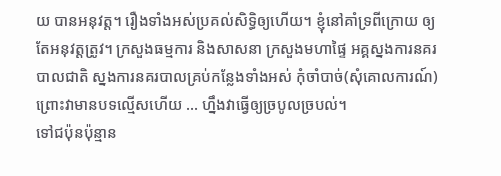យ បានអនុវត្ត។ រឿងទាំងអស់ប្រគល់សិទ្ធិឲ្យហើយ។ ខ្ញុំនៅគាំទ្រពីក្រោយ ឲ្យតែអនុវត្តត្រូវ។ ក្រសួងធម្មការ និងសាសនា ក្រសួងមហាផ្ទៃ អគ្គស្នងការនគរបាលជាតិ ស្នងការនគរបាលគ្រប់កន្លែងទាំងអស់ កុំចាំបាច់(សុំគោលការណ៍) ព្រោះវាមានបទល្មើសហើយ … ហ្នឹងវាធ្វើឲ្យច្របូលច្របល់។
ទៅជប៉ុនប៉ុន្មាន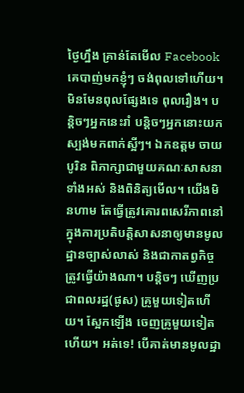ថ្ងៃហ្នឹង គ្រាន់តែមើល Facebook គេបាញ់មកខ្ញុំៗ ចង់ពុលទៅហើយ។ មិនមែនពុលផ្សែងទេ ពុលរឿង។ បន្តិចៗអ្នកនេះរាំ បន្តិចៗអ្នកនោះយកស្បង់មកពាក់ស្អីៗ។ ឯកឧត្ដម ចាយ បូរិន ពិភាក្សាជាមួយគណៈសាសនាទាំងអស់ និងពិនិត្យមើល។ យើងមិនហាម តែធ្វើត្រូវគោរពសេរីភាពនៅក្នុងការប្រតិបត្តិសាសនាឲ្យមានមូលដ្ឋានច្បាស់លាស់ និងជាកាតព្វកិច្ច ត្រូវធ្វើយ៉ាងណា។ បន្តិចៗ ឃើញប្រជាពលរដ្ឋ(ផូស) គ្រូមួយទៀតហើយ។ ស្អែកឡើង ចេញគ្រូមួយទៀតហើយ។ អត់ទេ! បើគាត់មានមូលដ្ឋា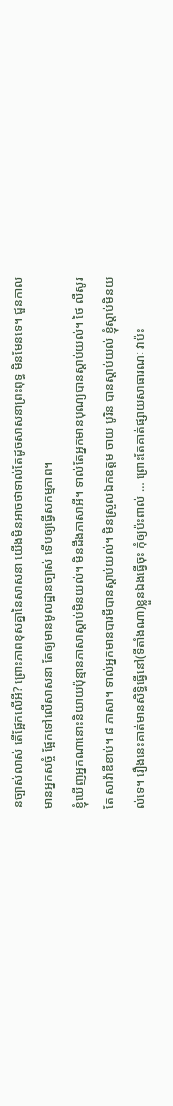នច្បាស់លាស់ តើផ្អែកលើអី? ព្រោះភាពខុសគ្នានៃសាសនា យើងមិនអាចថាទាល់តែដូចសាសនាព្រះពុទ្ធ មិនមែនទេ។ ជួនកាលមានអ្នកសច្ចំ ផ្អែកទៅលើសាសនា តែឲ្យមានមូលដ្ឋានច្បាស់ ទើបឲ្យធ្វើសកម្មភាព។
ខ្ញុំឃើញអ្នកណានោះនិយាយប៉ុន្មានភាសាស្ដាប់មិនយល់។ មិនដឹងភាសាអី។ ទាល់តែអ្នកមានបុណ្យបានស្ដាប់យល់។ ថៃ លឺសូរតែ សាវ៉ាឌីខាប់។ ៨ ភាសា។ ទាល់អ្នកមានបារមីបានស្ដាប់យល់។ មិនស្រួលឯកឧត្ដម ចាយ បូរិន បានស្ដាប់យល់ ខ្ញុំស្ដាប់មិនយល់ទេ។ រឿងនេះគាត់មានសិទ្ធិធ្វើនៅ(ទីតាំងណា)ខ្លួនឯងធ្វើចុះ កុំឲ្យប៉ះពាល់ … ព្រោះតែគាត់ផ្សាយសាធារណៈ វាប៉ះ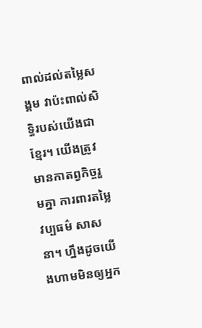ពាល់ដល់តម្លៃសង្គម វាប៉ះពាល់សិទ្ធិរបស់យើងជាខ្មែរ។ យើងត្រូវមានកាតព្វកិច្ចរួមគ្នា ការពារតម្លៃវប្បធម៌ សាសនា។ ហ្នឹងដូចយើងហាមមិនឲ្យអ្នក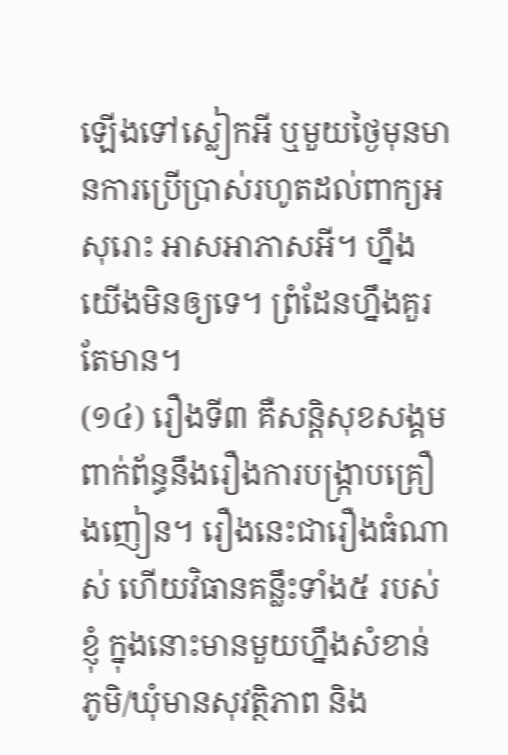ឡើងទៅស្លៀកអី ឬមួយថ្ងៃមុនមានការប្រើប្រាស់រហូតដល់ពាក្យអសុរោះ អាសអាភាសអី។ ហ្នឹងយើងមិនឲ្យទេ។ ព្រំដែនហ្នឹងគួរតែមាន។
(១៤) រឿងទី៣ គឺសន្តិសុខសង្គមពាក់ព័ន្ធនឹងរឿងការបង្ក្រាបគ្រឿងញៀន។ រឿងនេះជារឿងធំណាស់ ហើយវិធានគន្លឹះទាំង៥ របស់ខ្ញុំ ក្នុងនោះមានមួយហ្នឹងសំខាន់ ភូមិ/ឃុំមានសុវត្ថិភាព និង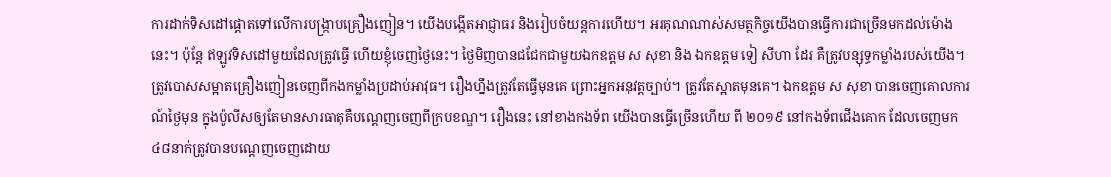ការដាក់ទិសដៅផ្ដោតទៅលើការបង្រ្កាបគ្រឿងញៀន។ យើងបង្កើតអាជ្ញាធរ និងរៀបចំយន្តការហើយ។ អរគុណណាស់សមត្ថកិច្ចយើងបានធ្វើការជាច្រើនមកដល់ម៉ោងនេះ។ ប៉ុន្តែ ឥឡូវទិសដៅមួយដែលត្រូវធ្វើ ហើយខ្ញុំចេញថ្ងៃនេះ។ ថ្ងៃមិញបានជជែកជាមួយឯកឧត្ដម ស សុខា និង ឯកឧត្ដម ទៀ សីហា ដែរ គឺត្រូវបន្សុទ្ធកម្លាំងរបស់យើង។ ត្រូវបោសសម្អាតគ្រឿងញៀនចេញពីកងកម្លាំងប្រដាប់អាវុធ។ រឿងហ្នឹងត្រូវតែធ្វើមុនគេ ព្រោះអ្នកអនុវត្តច្បាប់។ ត្រូវតែស្អាតមុនគេ។ ឯកឧត្ដម ស សុខា បានចេញគោលការណ៍ថ្ងៃមុន ក្នុងប៉ូលីសឲ្យតែមានសារធាតុគឺបណ្ដេញចេញពីក្របខណ្ឌ។ រឿងនេះ នៅខាងកងទ័ព យើងបានធ្វើច្រើនហើយ ពី ២០១៩ នៅកងទ័ពជើងគោក ដែលចេញមក ៤៨នាក់ត្រូវបានបណ្ដេញចេញដោយ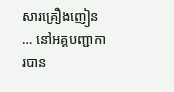សារគ្រឿងញៀន … នៅអគ្គបញ្ជាការបាន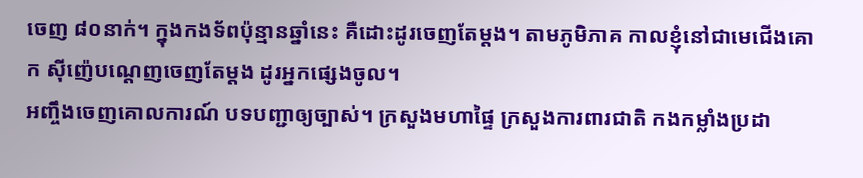ចេញ ៨០នាក់។ ក្នុងកងទ័ពប៉ុន្មានឆ្នាំនេះ គឺដោះដូរចេញតែម្ដង។ តាមភូមិភាគ កាលខ្ញុំនៅជាមេជើងគោក ស៊ីញ៉េបណ្ដេញចេញតែម្ដង ដូរអ្នកផ្សេងចូល។
អញ្ចឹងចេញគោលការណ៍ បទបញ្ជាឲ្យច្បាស់។ ក្រសួងមហាផ្ទៃ ក្រសួងការពារជាតិ កងកម្លាំងប្រដា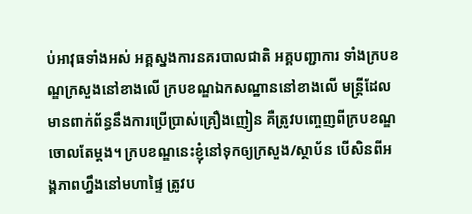ប់អាវុធទាំងអស់ អគ្គស្នងការនគរបាលជាតិ អគ្គបញ្ជាការ ទាំងក្របខណ្ឌក្រសួងនៅខាងលើ ក្របខណ្ឌឯកសណ្ឋាននៅខាងលើ មន្រ្តីដែលមានពាក់ព័ន្ធនឹងការប្រើប្រាស់គ្រឿងញៀន គឺត្រូវបញ្ចេញពីក្របខណ្ឌចោលតែម្ដង។ ក្របខណ្ឌនេះខ្ញុំនៅទុកឲ្យក្រសួង/ស្ថាប័ន បើសិនពីអង្គភាពហ្នឹងនៅមហាផ្ទៃ ត្រូវប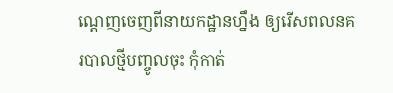ណ្ដេញចេញពីនាយកដ្ឋានហ្នឹង ឲ្យរើសពលនគរបាលថ្មីបញ្ចូលចុះ កុំកាត់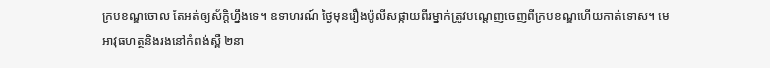ក្របខណ្ឌចោល តែអត់ឲ្យស័ក្ដិហ្នឹងទេ។ ឧទាហរណ៍ ថ្ងៃមុនរឿងប៉ូលីសផ្កាយពីរម្នាក់ត្រូវបណ្ដេញចេញពីក្របខណ្ឌហើយកាត់ទោស។ មេអាវុធហត្ថនិងរងនៅកំពង់ស្ពឺ ២នា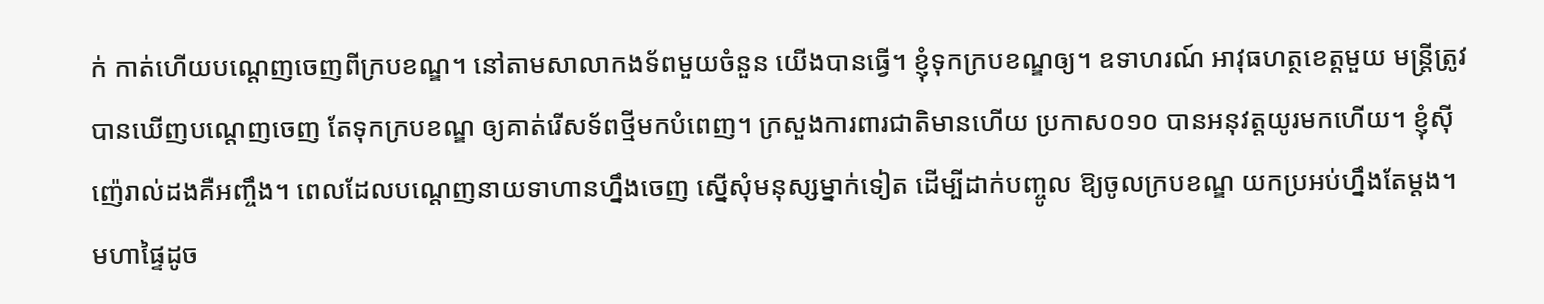ក់ កាត់ហើយបណ្ដេញចេញពីក្របខណ្ឌ។ នៅតាមសាលាកងទ័ពមួយចំនួន យើងបានធ្វើ។ ខ្ញុំទុកក្របខណ្ឌឲ្យ។ ឧទាហរណ៍ អាវុធហត្ថខេត្តមួយ មន្រ្តីត្រូវបានឃើញបណ្ដេញចេញ តែទុកក្របខណ្ឌ ឲ្យគាត់រើសទ័ពថ្មីមកបំពេញ។ ក្រសួងការពារជាតិមានហើយ ប្រកាស០១០ បានអនុវត្តយូរមកហើយ។ ខ្ញុំស៊ីញ៉េរាល់ដងគឺអញ្ចឹង។ ពេលដែលបណ្ដេញនាយទាហានហ្នឹងចេញ ស្នើសុំមនុស្សម្នាក់ទៀត ដើម្បីដាក់បញ្ចូល ឱ្យចូលក្របខណ្ឌ យកប្រអប់ហ្នឹងតែម្ដង។ មហាផ្ទៃដូច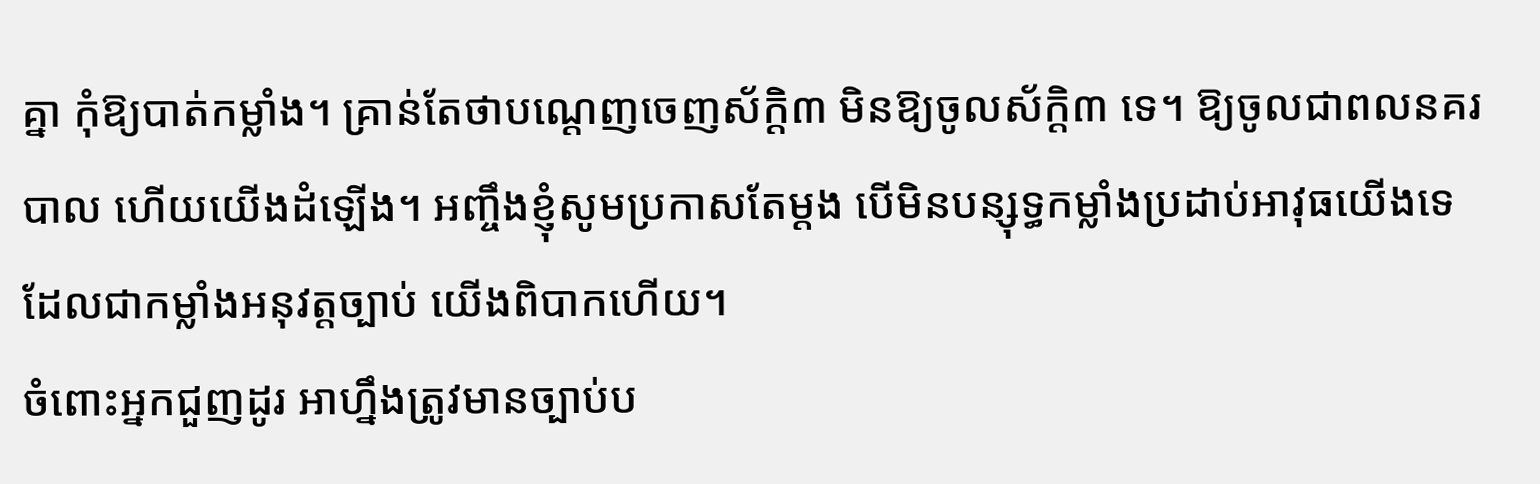គ្នា កុំឱ្យបាត់កម្លាំង។ គ្រាន់តែថាបណ្ដេញចេញស័ក្ដិ៣ មិនឱ្យចូលស័ក្ដិ៣ ទេ។ ឱ្យចូលជាពលនគរបាល ហើយយើងដំឡើង។ អញ្ចឹងខ្ញុំសូមប្រកាសតែម្ដង បើមិនបន្សុទ្ធកម្លាំងប្រដាប់អាវុធយើងទេ ដែលជាកម្លាំងអនុវត្តច្បាប់ យើងពិបាកហើយ។
ចំពោះអ្នកជួញដូរ អាហ្នឹងត្រូវមានច្បាប់ប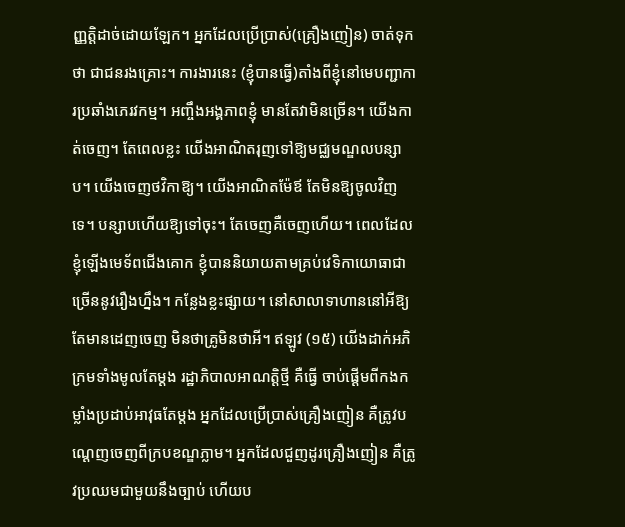ញ្ញត្តិដាច់ដោយឡែក។ អ្នកដែលប្រើប្រាស់(គ្រឿងញៀន) ចាត់ទុកថា ជាជនរងគ្រោះ។ ការងារនេះ (ខ្ញុំបានធ្វើ)តាំងពីខ្ញុំនៅមេបញ្ជាការប្រឆាំងភេរវកម្ម។ អញ្ចឹងអង្គភាពខ្ញុំ មានតែវាមិនច្រើន។ យើងកាត់ចេញ។ តែពេលខ្លះ យើងអាណិតរុញទៅឱ្យមជ្ឈមណ្ឌលបន្សាប។ យើងចេញថវិកាឱ្យ។ យើងអាណិតម៉ែឪ តែមិនឱ្យចូលវិញទេ។ បន្សាបហើយឱ្យទៅចុះ។ តែចេញគឺចេញហើយ។ ពេលដែលខ្ញុំឡើងមេទ័ពជើងគោក ខ្ញុំបាននិយាយតាមគ្រប់វេទិកាយោធាជាច្រើននូវរឿងហ្នឹង។ កន្លែងខ្លះផ្សាយ។ នៅសាលាទាហាននៅអីឱ្យតែមានដេញចេញ មិនថាគ្រូមិនថាអី។ ឥឡូវ (១៥) យើងដាក់អភិក្រមទាំងមូលតែម្ដង រដ្ឋាភិបាលអាណត្តិថ្មី គឺធ្វើ ចាប់ផ្ដើមពីកងកម្លាំងប្រដាប់អាវុធតែម្ដង អ្នកដែលប្រើប្រាស់គ្រឿងញៀន គឺត្រូវបណ្ដេញចេញពីក្របខណ្ឌភ្លាម។ អ្នកដែលជួញដូរគ្រឿងញៀន គឺត្រូវប្រឈមជាមួយនឹងច្បាប់ ហើយប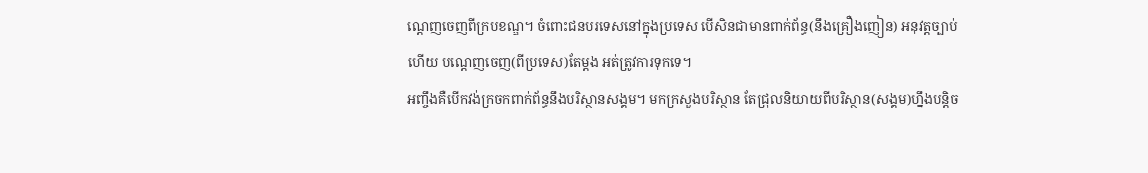ណ្ដេញចេញពីក្របខណ្ឌ។ ចំពោះជនបរទេសនៅក្នុងប្រទេស បើសិនជាមានពាក់ព័ន្ធ(នឹងគ្រឿងញៀន) អនុវត្តច្បាប់ហើយ បណ្ដេញចេញ(ពីប្រទេស)តែម្ដង អត់ត្រូវការទុកទេ។
អញ្ចឹងគឺបើកវង់ក្រចកពាក់ព័ន្ធនឹងបរិស្ថានសង្គម។ មកក្រសួងបរិស្ថាន តែជ្រុលនិយាយពីបរិស្ថាន(សង្គម)ហ្នឹងបន្ដិច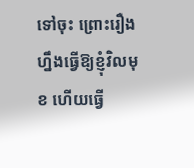ទៅចុះ ព្រោះរឿងហ្នឹងធ្វើឱ្យខ្ញុំវិលមុខ ហើយធ្វើ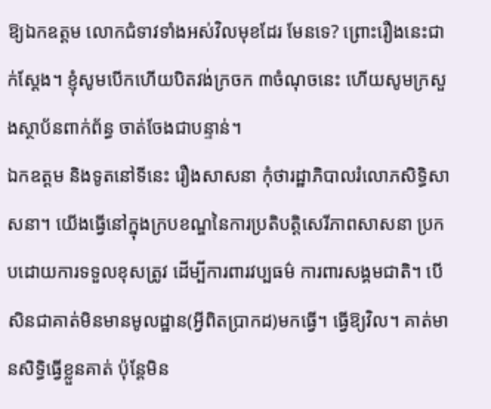ឱ្យឯកឧត្តម លោកជំទាវទាំងអស់វិលមុខដែរ មែនទេ? ព្រោះរឿងនេះជាក់ស្ដែង។ ខ្ញុំសូមបើកហើយបិតវង់ក្រចក ៣ចំណុចនេះ ហើយសូមក្រសួងស្ថាប័នពាក់ព័ន្ធ ចាត់ចែងជាបន្ទាន់។
ឯកឧត្តម និងទូតនៅទីនេះ រឿងសាសនា កុំថារដ្ឋាភិបាលរំលោភសិទ្ធិសាសនា។ យើងធ្វើនៅក្នុងក្របខណ្ឌនៃការប្រតិបត្តិសេរីភាពសាសនា ប្រកបដោយការទទួលខុសត្រូវ ដើម្បីការពារវប្បធម៌ ការពារសង្គមជាតិ។ បើសិនជាគាត់មិនមានមូលដ្ឋាន(អ្វីពិតប្រាកដ)មកធ្វើ។ ធ្វើឱ្យវិល។ គាត់មានសិទ្ធិធ្វើខ្លួនគាត់ ប៉ុន្តែមិន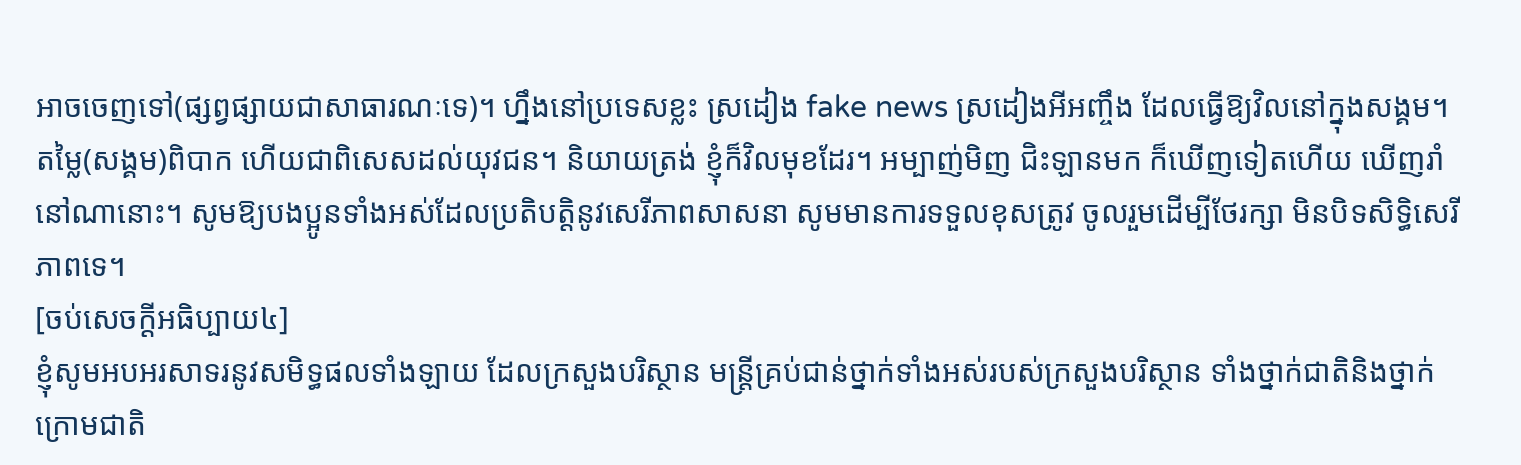អាចចេញទៅ(ផ្សព្វផ្សាយជាសាធារណៈទេ)។ ហ្នឹងនៅប្រទេសខ្លះ ស្រដៀង fake news ស្រដៀងអីអញ្ចឹង ដែលធ្វើឱ្យវិលនៅក្នុងសង្គម។ តម្លៃ(សង្គម)ពិបាក ហើយជាពិសេសដល់យុវជន។ និយាយត្រង់ ខ្ញុំក៏វិលមុខដែរ។ អម្បាញ់មិញ ជិះឡានមក ក៏ឃើញទៀតហើយ ឃើញរាំនៅណានោះ។ សូមឱ្យបងប្អូនទាំងអស់ដែលប្រតិបត្តិនូវសេរីភាពសាសនា សូមមានការទទួលខុសត្រូវ ចូលរួមដើម្បីថែរក្សា មិនបិទសិទ្ធិសេរីភាពទេ។
[ចប់សេចក្ដីអធិប្បាយ៤]
ខ្ញុំសូមអបអរសាទរនូវសមិទ្ធផលទាំងឡាយ ដែលក្រសួងបរិស្ថាន មន្រ្តីគ្រប់ជាន់ថ្នាក់ទាំងអស់របស់ក្រសួងបរិស្ថាន ទាំងថ្នាក់ជាតិនិងថ្នាក់ក្រោមជាតិ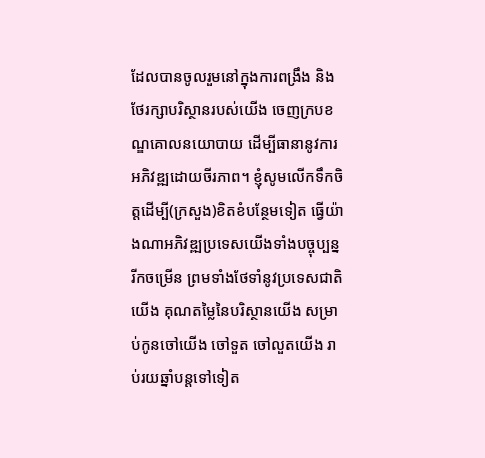ដែលបានចូលរួមនៅក្នុងការពង្រឹង និងថែរក្សាបរិស្ថានរបស់យើង ចេញក្របខណ្ឌគោលនយោបាយ ដើម្បីធានានូវការអភិវឌ្ឍដោយចីរភាព។ ខ្ញុំសូមលើកទឹកចិត្តដើម្បី(ក្រសួង)ខិតខំបន្ថែមទៀត ធ្វើយ៉ាងណាអភិវឌ្ឍប្រទេសយើងទាំងបច្ចុប្បន្នរីកចម្រើន ព្រមទាំងថែទាំនូវប្រទេសជាតិយើង គុណតម្លៃនៃបរិស្ថានយើង សម្រាប់កូនចៅយើង ចៅទួត ចៅលួតយើង រាប់រយឆ្នាំបន្តទៅទៀត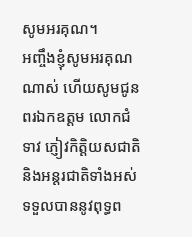សូមអរគុណ។
អញ្ចឹងខ្ញុំសូមអរគុណណាស់ ហើយសូមជូនពរឯកឧត្តម លោកជំទាវ ភ្ញៀវកិត្តិយសជាតិ និងអន្តរជាតិទាំងអស់ ទទួលបាននូវពុទ្ធព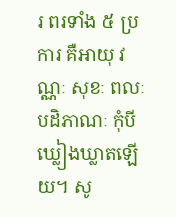រ ពរទាំង ៥ ប្រការ គឺអាយុ វណ្ណៈ សុខៈ ពលៈ បដិភាណៈ កុំបីឃ្លៀងឃ្លាតឡើយ។ សូ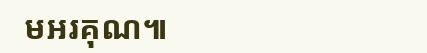មអរគុណ៕